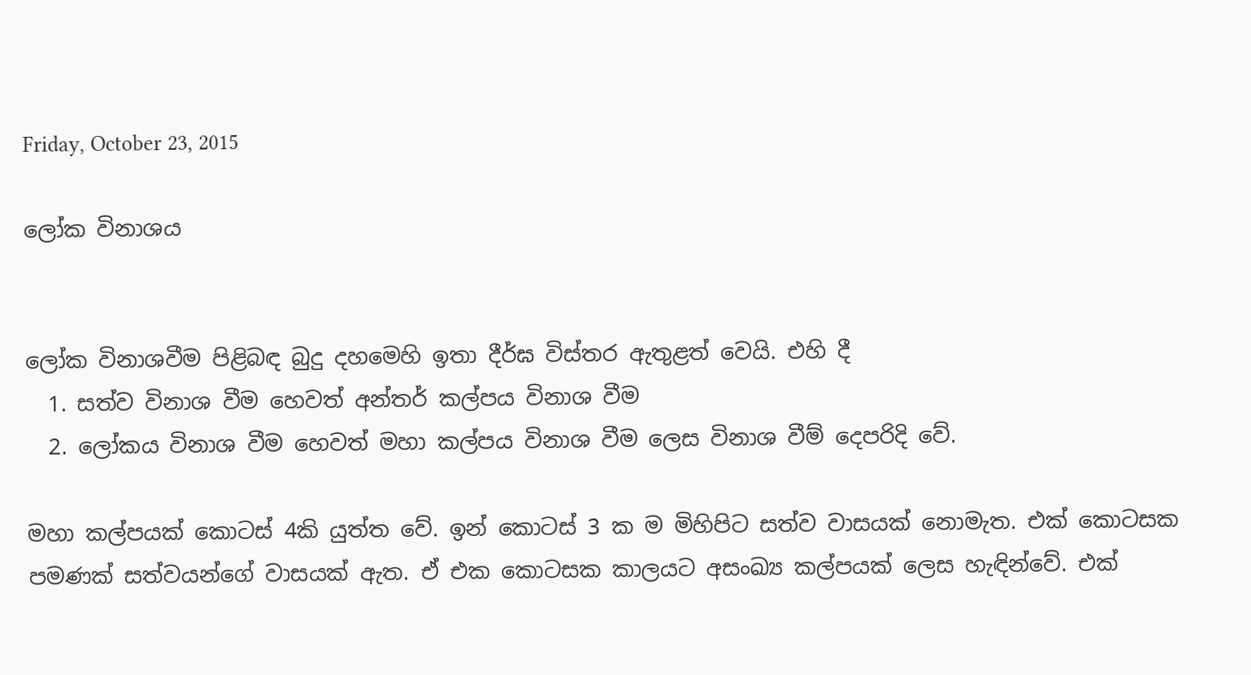Friday, October 23, 2015

ලෝක විනාශය


ලෝක විනාශවීම පිළිබඳ බුදු දහමෙහි ඉතා දීර්ඝ විස්තර ඇතුළත් වෙයි. එහි දී
  1. සත්ව විනාශ වීම හෙවත් අන්තර් කල්පය විනාශ වීම
  2. ලෝකය විනාශ වීම හෙවත් මහා කල්පය විනාශ වීම ලෙස විනාශ වීම් දෙපරිදි වේ.

මහා කල්පයක් කොටස් 4කි යුත්ත වේ. ඉන් කොටස් 3 ක ම මිහිපිට සත්ව වාසයක් නොමැත. එක් කොටසක පමණක් සත්වයන්ගේ වාසයක් ඇත. ඒ එක කොටසක කාලයට අසංඛ්‍ය කල්පයක් ලෙස හැඳින්වේ. එක්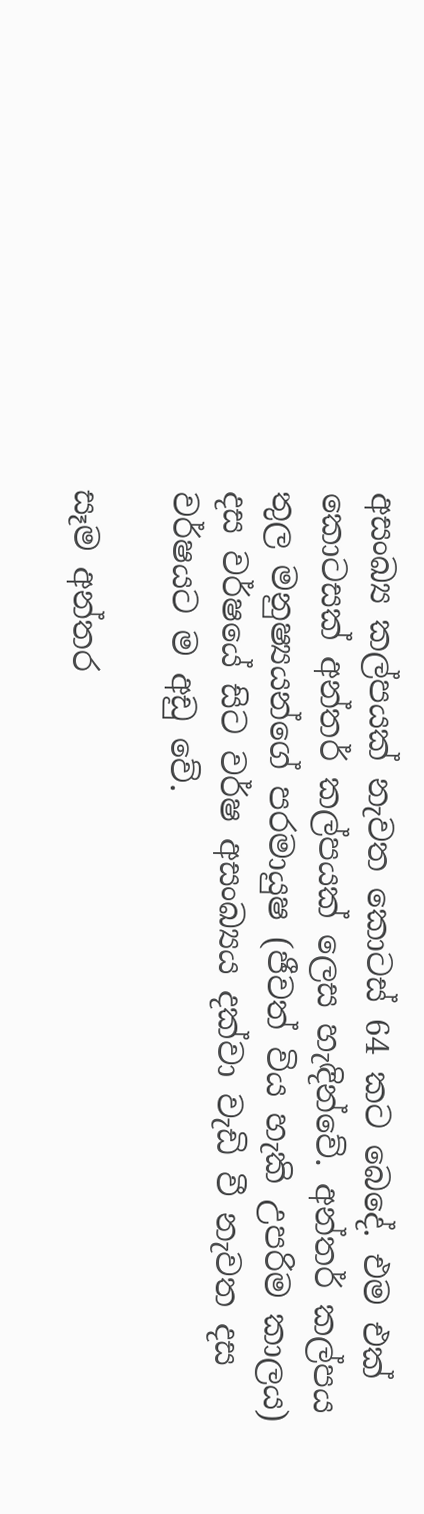අසංඛ්‍ය කල්පයක් නැවත කොටස් 64 කට බෙදේ. එම එක් කොටසක් අන්තර් කල්පයක් ලෙස හැඳින්වේ. අන්තර් කල්පය තුල මනුෂ්‍යයන්ගේ පරමායුෂ (ජීවත් විය හැකි උපරිම කාලය) දස වර්ෂයේ සිට වර්ෂ අසංඛ්‍යය දක්වා වැඩි වී නැවත දස වර්ෂයට ම අඩු වේ.

සෑම අන්තර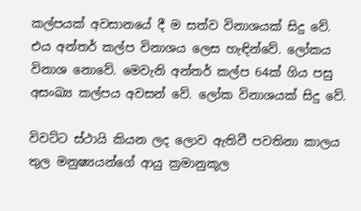කල්පයක් අවසානයේ දී ම සත්ව විනාශයක් සිදු වේ. එය අන්තර් කල්ප විනාශය ලෙස හැඳින්වේ. ලෝකය විනාශ නොවේ. මෙවැනි අන්තර් කල්ප 64ක් ගිය පසු අසංඛ්‍ය කල්පය අවසන් වේ. ලෝක විනාශයක් සිදු වේ.

විවට්ට ස්ථායි කියන ලද ලොව ඇතිවී පවතිනා කාලය තුල මනුෂ්‍යයන්ගේ ආයු ක්‍රමානුකූල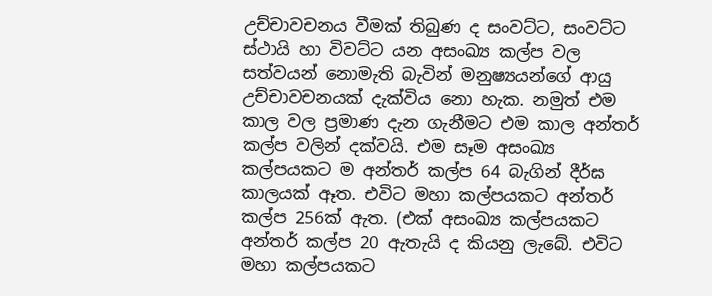උච්චාවචනය වීමක් තිබුණ ද සංවට්ට, සංවට්ට ස්ථායි හා විවට්ට යන අසංඛ්‍ය කල්ප වල සත්වයන් නොමැති බැවින් මනුෂ්‍යයන්ගේ ආයු උච්චාවචනයක් දැක්විය නො හැක. නමුත් එම කාල වල ප්‍රමාණ දැන ගැනීමට එම කාල අන්තර් කල්ප වලින් දක්වයි. එම සෑම අසංඛ්‍ය කල්පයකට ම අන්තර් කල්ප 64 බැගින් දීර්ඝ කාලයක් ඈත. එවිට මහා කල්පයකට අන්තර් කල්ප 256ක් ඇත. (එක් අසංඛ්‍ය කල්පයකට අන්තර් කල්ප 20 ඇතැයි ද කියනු ලැබේ. එවිට මහා කල්පයකට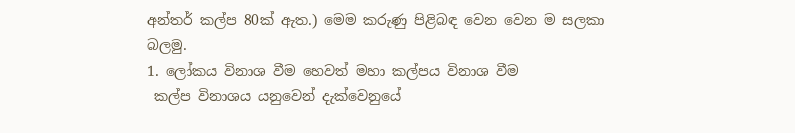අන්තර් කල්ප 80ක් ඇත.) මෙම කරුණු පිළිබඳ වෙන වෙන ම සලකා බලමු.
1. ලෝකය විනාශ වීම හෙවත් මහා කල්පය විනාශ වීම
 කල්ප විනාශය යනුවෙන් දැක්වෙනුයේ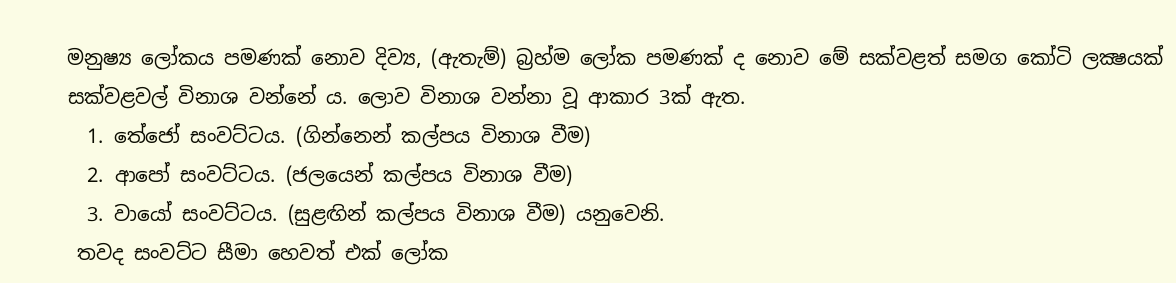මනුෂ්‍ය ලෝකය පමණක් නොව දිව්‍ය, (ඇතැම්) බ්‍රහ්ම ලෝක පමණක් ද නොව මේ සක්වළත් සමග කෝටි ලක්‍ෂයක් සක්වළවල් විනාශ වන්නේ ය. ලොව විනාශ වන්නා වූ ආකාර 3ක් ඇත.
  1. තේජෝ සංවට්ටය. (ගින්නෙන් කල්පය විනාශ වීම)
  2. ආපෝ සංවට්ටය. (ජලයෙන් කල්පය විනාශ වීම)
  3. වායෝ සංවට්ටය. (සුළඟින් කල්පය විනාශ වීම) යනුවෙනි.
 තවද සංවට්ට සීමා හෙවත් එක් ලෝක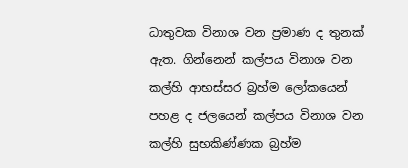ධාතුවක විනාශ වන ප්‍රමාණ ද තුනක් ඇත. ගින්නෙන් කල්පය විනාශ වන කල්හි ආභස්සර බ්‍රහ්ම ලෝකයෙන් පහළ ද ජලයෙන් කල්පය විනාශ වන කල්හි සුභකිණ්ණක බ්‍රහ්ම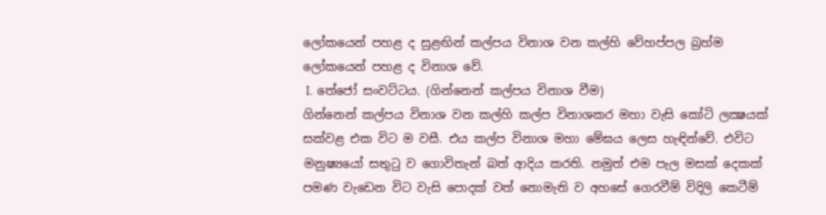ලෝකයෙන් පහළ ද සුළඟින් කල්පය විනාශ වන කල්හි වේහප්පල බ්‍රහ්ම ලෝකයෙන් පහළ ද විනාශ වේ.
 I. තේජෝ සංවට්ටය. (ගින්නෙන් කල්පය විනාශ වීම)
ගින්නෙන් කල්පය විනාශ වන කල්හි කල්ප විනාශකර මහා වැසි කෝටි ලක්‍ෂයක් සක්වළ එක විට ම වසී. එය කල්ප විනාශ මහා මේඝය ලෙස හැඳින්වේ. එවිට මනුෂ්‍යයෝ සතුටු ව ගොවිතැන් බත් ආදිය කරති. නමුත් එම පැල මසක් දෙකක් පමණ වැඩෙන විට වැසි පොදක් වත් නොමැති ව අහසේ ගෙරවීම් විදිලි කෙටීම්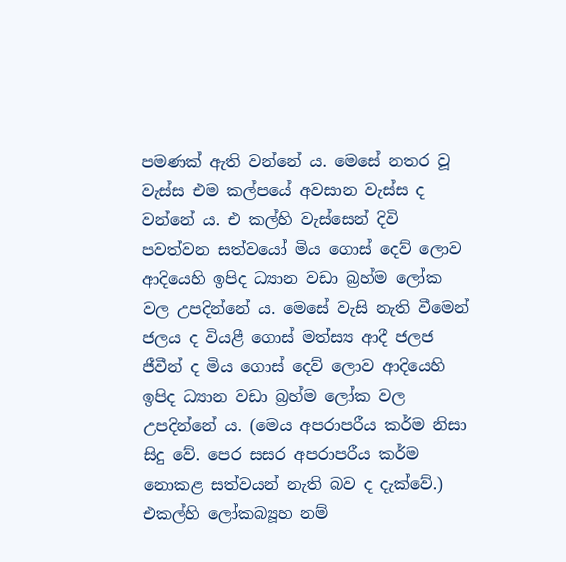පමණක් ඇති වන්නේ ය. මෙසේ නතර වූ වැස්ස එම කල්පයේ අවසාන වැස්ස ද වන්නේ ය. එ කල්හි වැස්සෙන් දිවි පවත්වන සත්වයෝ මිය ගොස් දෙව් ලොව ආදියෙහි ඉපිද ධ්‍යාන වඩා බ්‍රහ්ම ලෝක වල උපදින්නේ ය. මෙසේ වැසි නැති වීමෙන් ජලය ද වියළී ගොස් මත්ස්‍ය ආදී ජලජ ජීවීන් ද මිය ගොස් දෙව් ලොව ආදියෙහි ඉපිද ධ්‍යාන වඩා බ්‍රහ්ම ලෝක වල උපදින්නේ ය. (මෙය අපරාපරීය කර්ම නිසා සිදු වේ. පෙර සසර අපරාපරීය කර්ම නොකළ සත්වයන් නැති බව ද දැක්වේ.)
එකල්හි ලෝකබ්‍යූහ නම්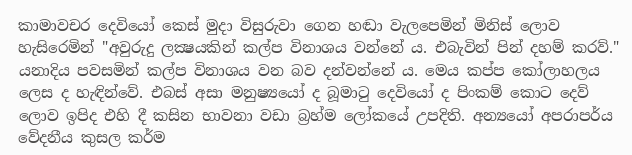කාමාවචර දෙවියෝ කෙස් මුදා විසුරුවා ගෙන හඬා වැලපෙමින් මිනිස් ලොව හැසිරෙමින් "අවුරුදු ලක්‍ෂයකින් කල්ප විනාශය වන්නේ ය. එබැවින් පින් දහම් කරව්." යනාදිය පවසමින් කල්ප විනාශය වන බව දන්වන්නේ ය. මෙය කප්ප කෝලාහලය ලෙස ද හැඳින්වේ. එබස් අසා මනුෂ්‍යයෝ ද බූමාටු දෙවියෝ ද පිංකම් කොට දෙව් ලොව ඉපිද එහි දී කසින භාවනා වඩා බ්‍රහ්ම ලෝකයේ උපදිති. අන්‍යයෝ අපරාපර්ය වේදනීය කුසල කර්ම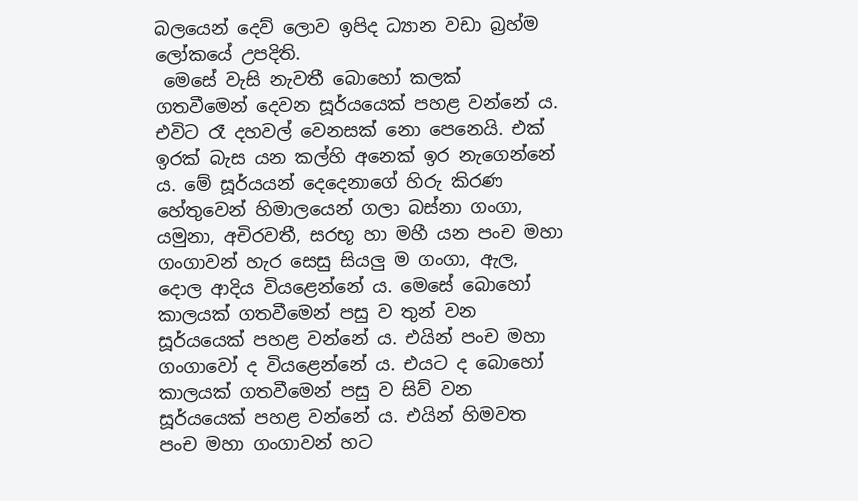බලයෙන් දෙව් ලොව ඉපිද ධ්‍යාන වඩා බ්‍රහ්ම ලෝකයේ උපදිති.
 මෙසේ වැසි නැවතී බොහෝ කලක් ගතවීමෙන් දෙවන සූර්යයෙක් පහළ වන්නේ ය. එවිට රෑ දහවල් වෙනසක් නො පෙනෙයි. එක් ඉරක් බැස යන කල්හි අනෙක් ඉර නැගෙන්නේ ය. මේ සූර්යයන් දෙදෙනාගේ හිරු කිරණ හේතුවෙන් හිමාලයෙන් ගලා බස්නා ගංගා, යමුනා, අචිරවතී, සරභූ හා මහී යන පංච මහා ගංගාවන් හැර සෙසු සියලු ම ගංගා, ඇල, දොල ආදිය වියළෙන්නේ ය. මෙසේ බොහෝ කාලයක් ගතවීමෙන් පසු ව තුන් වන සූර්යයෙක් පහළ වන්නේ ය. එයින් පංච මහා ගංගාවෝ ද වියළෙන්නේ ය. එයට ද බොහෝ කාලයක් ගතවීමෙන් පසු ව සිව් වන සූර්යයෙක් පහළ වන්නේ ය. එයින් හිමවත පංච මහා ගංගාවන් හට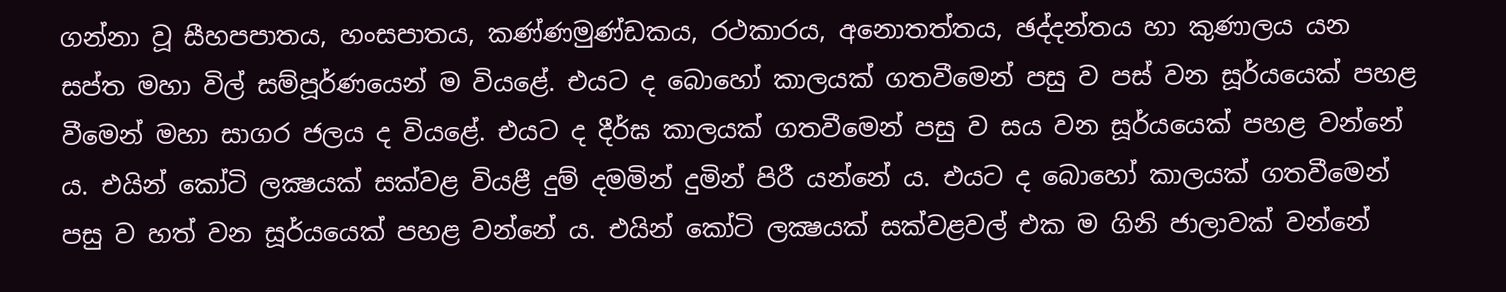ගන්නා වූ සීහපපාතය, හංසපාතය, කණ්ණමුණ්ඩකය, රථකාරය, අනොතත්තය, ඡද්දන්තය හා කුණාලය යන සප්ත මහා විල් සම්පූර්ණයෙන් ම වියළේ. එයට ද බොහෝ කාලයක් ගතවීමෙන් පසු ව පස් වන සූර්යයෙක් පහළ වීමෙන් මහා සාගර ජලය ද වියළේ. එයට ද දීර්ඝ කාලයක් ගතවීමෙන් පසු ව සය වන සූර්යයෙක් පහළ වන්නේ ය. එයින් කෝටි ලක්‍ෂයක් සක්වළ වියළී දුම් දමමින් දුමින් පිරී යන්නේ ය. එයට ද බොහෝ කාලයක් ගතවීමෙන් පසු ව හත් වන සූර්යයෙක් පහළ වන්නේ ය. එයින් කෝටි ලක්‍ෂයක් සක්වළවල් එක ම ගිනි ජාලාවක් වන්නේ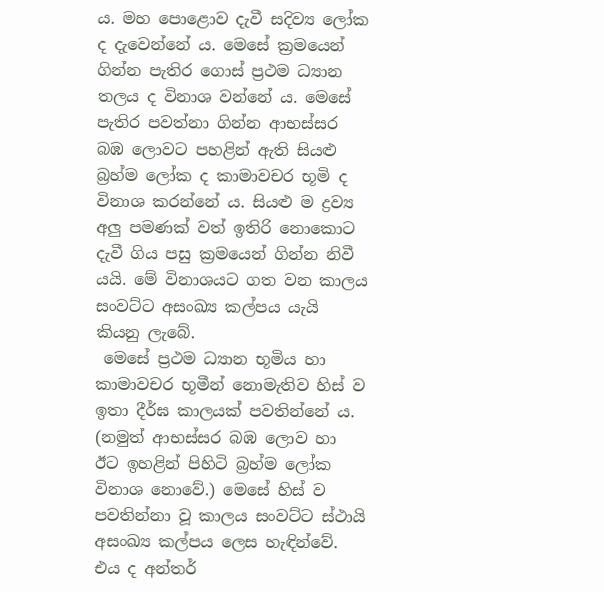ය. මහ පොළොව දැවී සදිව්‍ය ලෝක ද දැවෙන්නේ ය. මෙසේ ක්‍රමයෙන් ගින්න පැතිර ගොස් ප්‍රථම ධ්‍යාන තලය ද විනාශ වන්නේ ය. මෙසේ පැතිර පවත්නා ගින්න ආභස්සර බඹ ලොවට පහළින් ඇති සියළු බ්‍රහ්ම ලෝක ද කාමාවචර භූමි ද විනාශ කරන්නේ ය. සියළු ම ද්‍රව්‍ය අලු පමණක් වත් ඉතිරි නොකොට දැවී ගිය පසු ක්‍රමයෙන් ගින්න නිවී යයි. මේ විනාශයට ගත වන කාලය සංවට්ට අසංඛ්‍ය කල්පය යැයි කියනු ලැබේ.
 මෙසේ ප්‍රථම ධ්‍යාන භූමිය හා කාමාවචර භූමීන් නොමැතිව හිස් ව ඉතා දීර්ඝ කාලයක් පවතින්නේ ය. (නමුත් ආභස්සර බඹ ලොව හා ඊට ඉහළින් පිහිටි බ්‍රහ්ම ලෝක විනාශ නොවේ.) මෙසේ හිස් ව පවතින්නා වූ කාලය සංවට්ට ස්ථායි අසංඛ්‍ය කල්පය ලෙස හැඳින්වේ. එය ද අන්තර්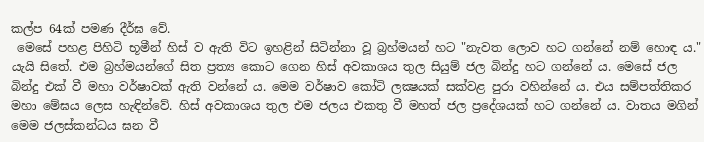කල්ප 64ක් පමණ දීර්ඝ වේ.
 මෙසේ පහළ පිහිටි භූමීන් හිස් ව ඇති විට ඉහළින් සිටින්නා වූ බ්‍රහ්මයන් හට "නැවත ලොව හට ගන්නේ නම් හොඳ ය." යැයි සිතේ. එම බ්‍රහ්මයන්ගේ සිත ප්‍රත්‍ය කොට ගෙන හිස් අවකාශය තුල සියුම් ජල බින්දු හට ගන්නේ ය. මෙසේ ජල බින්දු එක් වී මහා වර්ෂාවක් ඇති වන්නේ ය. මෙම වර්ෂාව කෝටි ලක්‍ෂයක් සක්වළ පුරා වහින්නේ ය. එය සම්පත්තිකර මහා මේඝය ලෙස හැඳින්වේ. හිස් අවකාශය තුල එම ජලය එකතු වී මහත් ජල ප්‍රදේශයක් හට ගන්නේ ය. වාතය මගින් මෙම ජලස්කන්ධය ඝන වී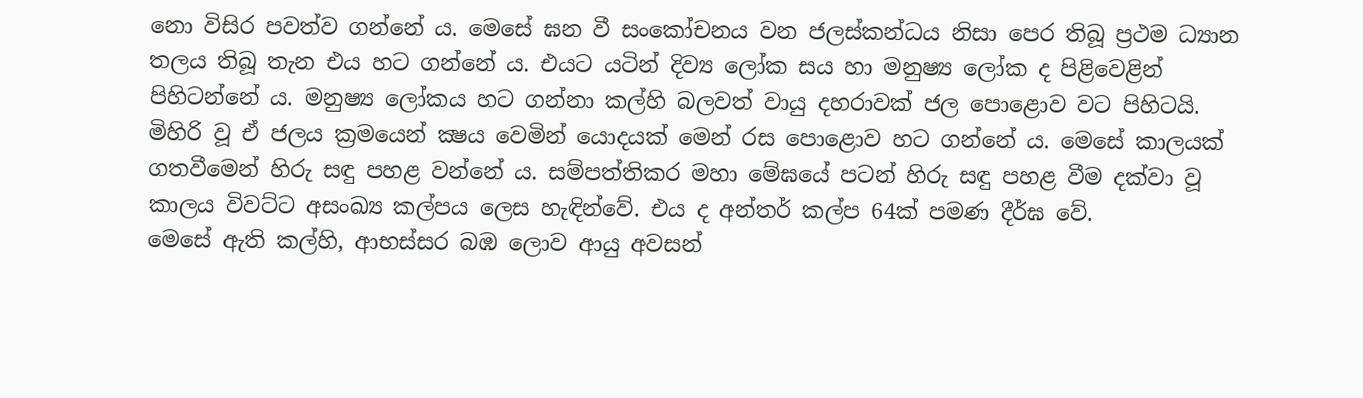නො විසිර පවත්ව ගන්නේ ය. මෙසේ ඝන වී සංකෝචනය වන ජලස්කන්ධය නිසා පෙර තිබූ ප්‍රථම ධ්‍යාන තලය තිබූ තැන එය හට ගන්නේ ය. එයට යටින් දිව්‍ය ලෝක සය හා මනුෂ්‍ය ලෝක ද පිළිවෙළින් පිහිටන්නේ ය. මනුෂ්‍ය ලෝකය හට ගන්නා කල්හි බලවත් වායු දහරාවක් ජල පොළොව වට පිහිටයි. මිහිරි වූ ඒ ජලය ක්‍රමයෙන් ක්‍ෂය වෙමින් යොදයක් මෙන් රස පොළොව හට ගන්නේ ය. මෙසේ කාලයක් ගතවීමෙන් හිරු සඳු පහළ වන්නේ ය. සම්පත්තිකර මහා මේඝයේ පටන් හිරු සඳු පහළ වීම දක්වා වූ කාලය විවට්ට අසංඛ්‍ය කල්පය ලෙස හැඳින්වේ. එය ද අන්තර් කල්ප 64ක් පමණ දීර්ඝ වේ.
මෙසේ ඇති කල්හි, ආභස්සර බඹ ලොව ආයු අවසන්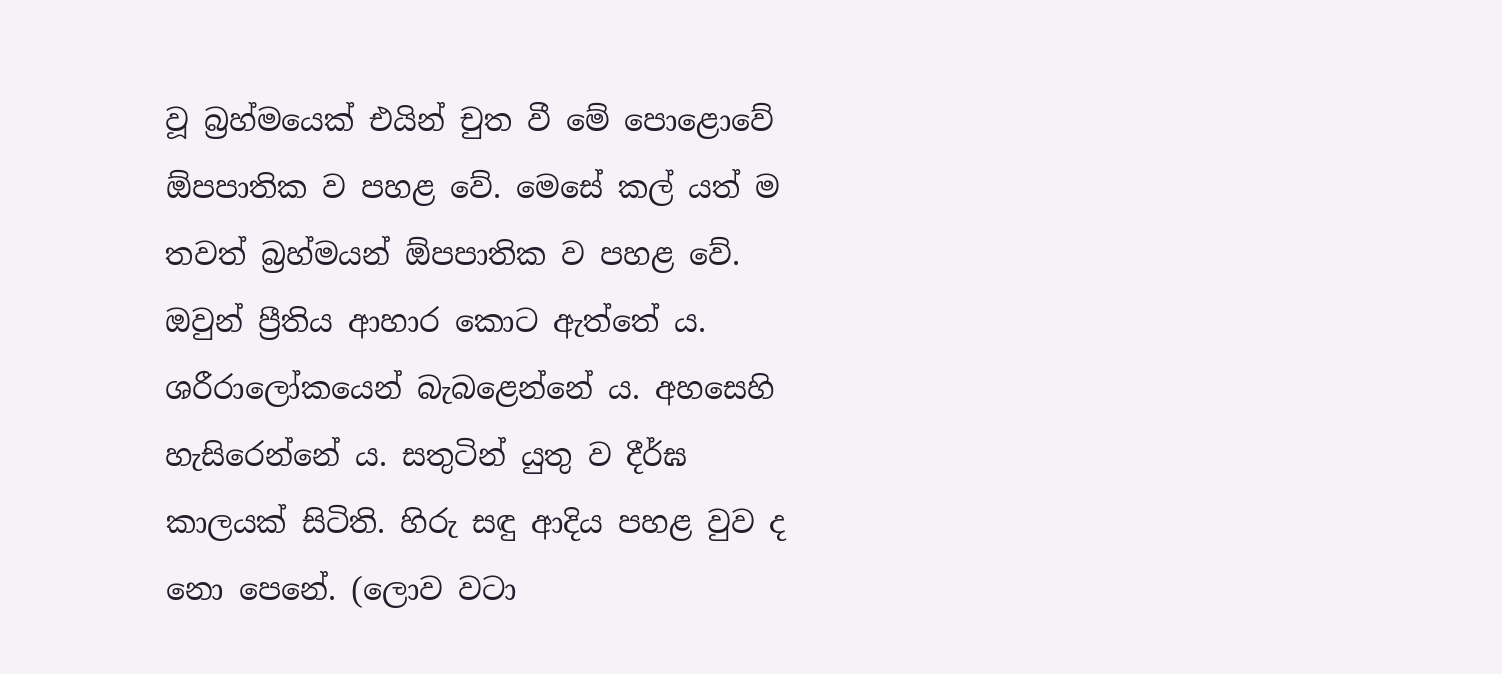වූ බ්‍රහ්මයෙක් එයින් චුත වී මේ පොළොවේ ඕපපාතික ව පහළ වේ. මෙසේ කල් යත් ම තවත් බ්‍රහ්මයන් ඕපපාතික ව පහළ වේ. ඔවුන් ප්‍රීතිය ආහාර කොට ඇත්තේ ය. ශරීරාලෝකයෙන් බැබළෙන්නේ ය. අහසෙහි හැසිරෙන්නේ ය. සතුටින් යුතු ව දීර්ඝ කාලයක් සිටිති. හිරු සඳු ආදිය පහළ වුව ද නො පෙනේ. (ලොව වටා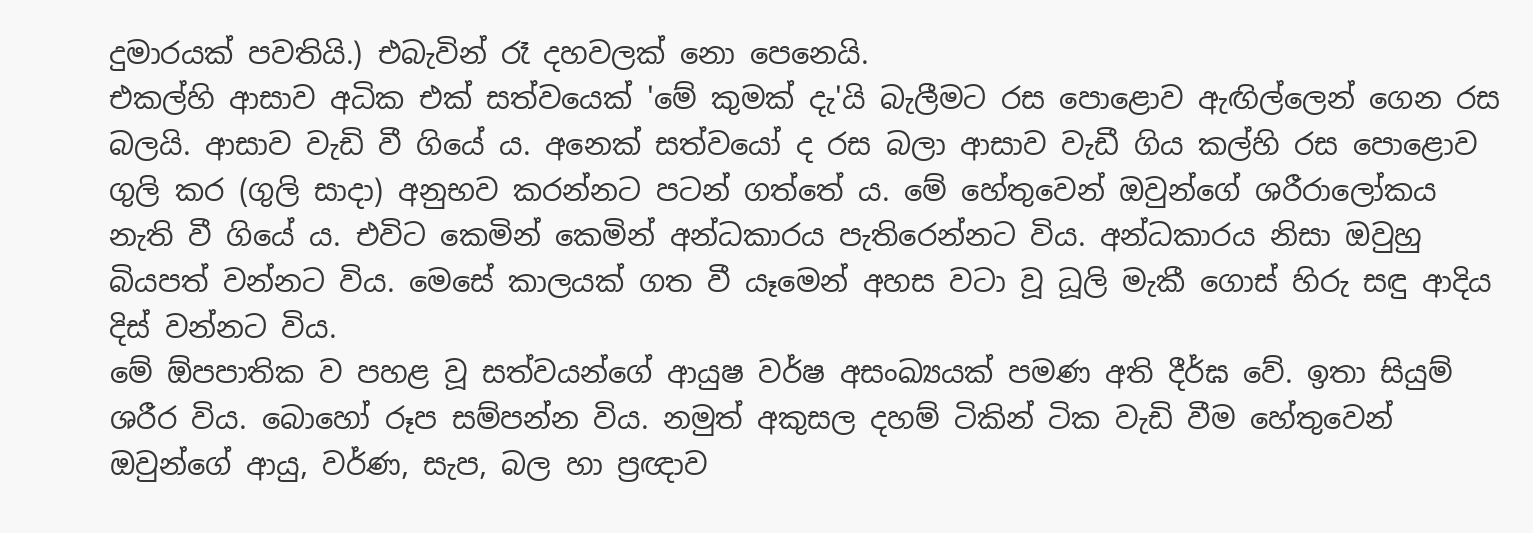දුමාරයක් පවතියි.) එබැවින් රෑ දහවලක් නො පෙනෙයි.
එකල්හි ආසාව අධික එක් සත්වයෙක් 'මේ කුමක් දැ'යි බැලීමට රස පොළොව ඇඟිල්ලෙන් ගෙන රස බලයි. ආසාව වැඩි වී ගියේ ය. අනෙක් සත්වයෝ ද රස බලා ආසාව වැඩී ගිය කල්හි රස පොළොව ගුලි කර (ගුලි සාදා) අනුභව කරන්නට පටන් ගත්තේ ය. මේ හේතුවෙන් ඔවුන්ගේ ශරීරාලෝකය නැති වී ගියේ ය. එවිට කෙමින් කෙමින් අන්ධකාරය පැතිරෙන්නට විය. අන්ධකාරය නිසා ඔවුහු බියපත් වන්නට විය. මෙසේ කාලයක් ගත වී යෑමෙන් අහස වටා වූ ධූලි මැකී ගොස් හිරු සඳු ආදිය දිස් වන්නට විය.
මේ ඕපපාතික ව පහළ වූ සත්වයන්ගේ ආයුෂ වර්ෂ අසංඛ්‍යයක් පමණ අති දීර්ඝ වේ. ඉතා සියුම් ශරීර විය. බොහෝ රූප සම්පන්න විය. නමුත් අකුසල දහම් ටිකින් ටික වැඩි වීම හේතුවෙන් ඔවුන්ගේ ආයු, වර්ණ, සැප, බල හා ප්‍රඥාව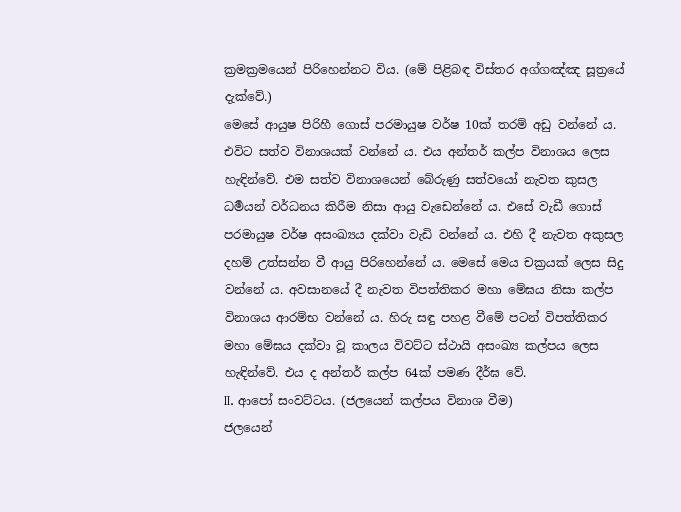ක්‍රමක්‍රමයෙන් පිරිහෙන්නට විය. (මේ පිළිබඳ විස්තර අග්ගඤ්ඤ සූත්‍රයේ දැක්වේ.)
මෙසේ ආයුෂ පිරිහී ගොස් පරමායුෂ වර්ෂ 10ක් තරම් අඩු වන්නේ ය. එවිට සත්ව විනාශයක් වන්නේ ය. එය අන්තර් කල්ප විනාශය ලෙස හැඳින්වේ. එම සත්ව විනාශයෙන් බේරුණු සත්වයෝ නැවත කුසල ධර්‍මයන් වර්ධනය කිරීම නිසා ආයු වැඩෙන්නේ ය. එසේ වැඩී ගොස් පරමායුෂ වර්ෂ අසංඛ්‍යය දක්වා වැඩි වන්නේ ය. එහි දී නැවත අකුසල දහම් උත්සන්න වී ආයු පිරිහෙන්නේ ය. මෙසේ මෙය චක්‍රයක් ලෙස සිදු වන්නේ ය. අවසානයේ දී නැවත විපත්තිකර මහා මේඝය නිසා කල්ප විනාශය ආරම්භ වන්නේ ය. හිරු සඳු පහළ වීමේ පටන් විපත්තිකර මහා මේඝය දක්වා වූ කාලය විවට්ට ස්ථායි අසංඛ්‍ය කල්පය ලෙස හැඳින්වේ. එය ද අන්තර් කල්ප 64ක් පමණ දීර්ඝ වේ.
II. ආපෝ සංවට්ටය. (ජලයෙන් කල්පය විනාශ වීම)
ජලයෙන්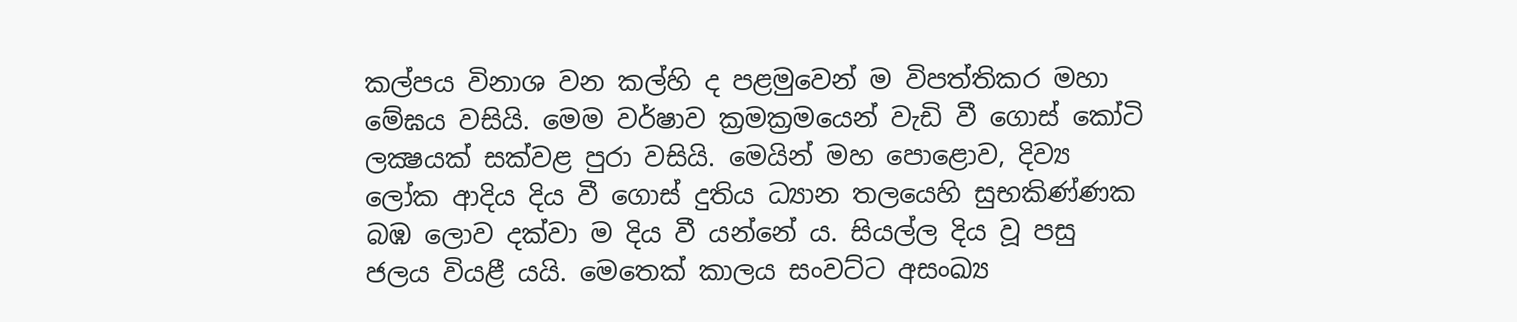කල්පය විනාශ වන කල්හි ද පළමුවෙන් ම විපත්තිකර මහා මේඝය වසියි. මෙම වර්ෂාව ක්‍රමක්‍රමයෙන් වැඩි වී ගොස් කෝටි ලක්‍ෂයක් සක්වළ පුරා වසියි. මෙයින් මහ පොළොව, දිව්‍ය ලෝක ආදිය දිය වී ගොස් දුතිය ධ්‍යාන තලයෙහි සුභකිණ්ණක බඹ ලොව දක්වා ම දිය වී යන්නේ ය. සියල්ල දිය වූ පසු ජලය වියළී යයි. මෙතෙක් කාලය සංවට්ට අසංඛ්‍ය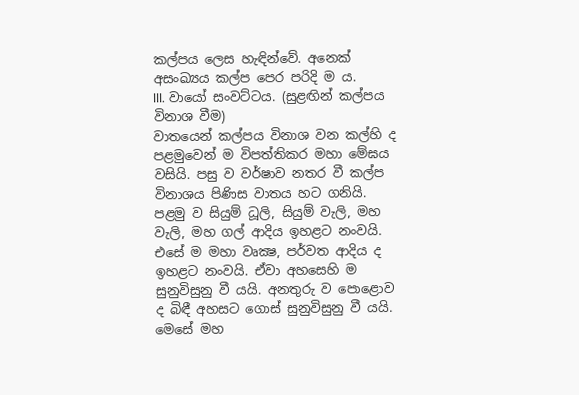කල්පය ලෙස හැඳින්වේ. අනෙක් අසංඛ්‍යය කල්ප පෙර පරිදි ම ය.
III. වායෝ සංවට්ටය. (සුළඟින් කල්පය විනාශ වීම)
වාතයෙන් කල්පය විනාශ වන කල්හි ද පළමුවෙන් ම විපත්තිකර මහා මේඝය වසියි. පසු ව වර්ෂාව නතර වී කල්ප විනාශය පිණිස වාතය හට ගනියි. පළමු ව සියුම් ධූලි, සියුම් වැලි, මහ වැලි, මහ ගල් ආදිය ඉහළට නංවයි. එසේ ම මහා වෘක්‍ෂ, පර්වත ආදිය ද ඉහළට නංවයි. ඒවා අහසෙහි ම සුනුවිසුනු වී යයි. අනතුරු ව පොළොව ද බිඳී අහසට ගොස් සුනුවිසුනු වී යයි. මෙසේ මහ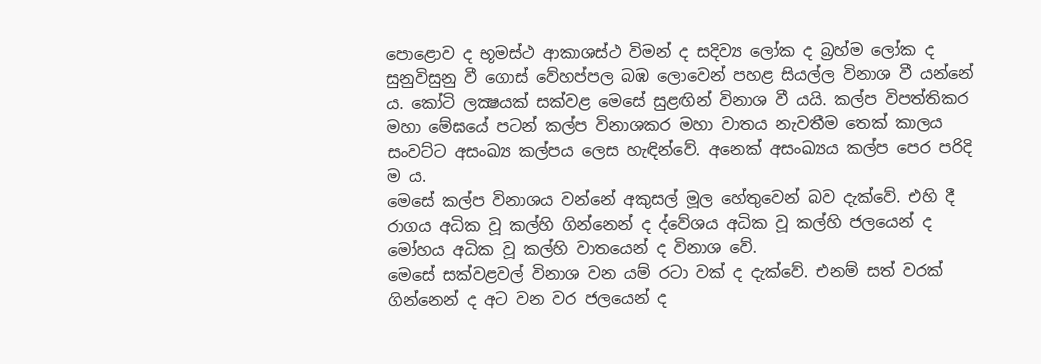පොළොව ද භූමස්ථ ආකාශස්ථ විමන් ද සදිව්‍ය ලෝක ද බ්‍රහ්ම ලෝක ද සුනුවිසුනු වී ගොස් වේහප්පල බඹ ලොවෙන් පහළ සියල්ල විනාශ වී යන්නේ ය. කෝටි ලක්‍ෂයක් සක්වළ මෙසේ සුළඟින් විනාශ වී යයි. කල්ප විපත්තිකර මහා මේඝයේ පටන් කල්ප විනාශකර මහා වාතය නැවතීම තෙක් කාලය සංවට්ට අසංඛ්‍ය කල්පය ලෙස හැඳින්වේ. අනෙක් අසංඛ්‍යය කල්ප පෙර පරිදි ම ය.
මෙසේ කල්ප විනාශය වන්නේ අකුසල් මූල හේතුවෙන් බව දැක්වේ. එහි දී රාගය අධික වූ කල්හි ගින්නෙන් ද ද්වේශය අධික වූ කල්හි ජලයෙන් ද මෝහය අධික වූ කල්හි වාතයෙන් ද විනාශ වේ.
මෙසේ සක්වළවල් විනාශ වන යම් රටා වක් ද දැක්වේ. එනම් සත් වරක් ගින්නෙන් ද අට වන වර ජලයෙන් ද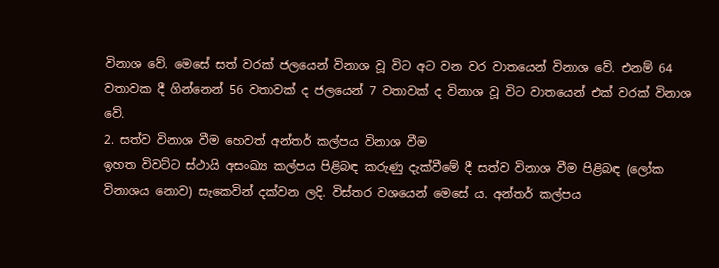විනාශ වේ. මෙසේ සත් වරක් ජලයෙන් විනාශ වූ විට අට වන වර වාතයෙන් විනාශ වේ. එනම් 64 වතාවක දී ගින්නෙන් 56 වතාවක් ද ජලයෙන් 7 වතාවක් ද විනාශ වූ විට වාතයෙන් එක් වරක් විනාශ වේ.
2. සත්ව විනාශ වීම හෙවත් අන්තර් කල්පය විනාශ වීම
ඉහත විවට්ට ස්ථායි අසංඛ්‍ය කල්පය පිළිබඳ කරුණු දැක්වීමේ දී සත්ව විනාශ වීම පිළිබඳ (ලෝක විනාශය නොව) සැකෙවින් දක්වන ලදි. විස්තර වශයෙන් මෙසේ ය. අන්තර් කල්පය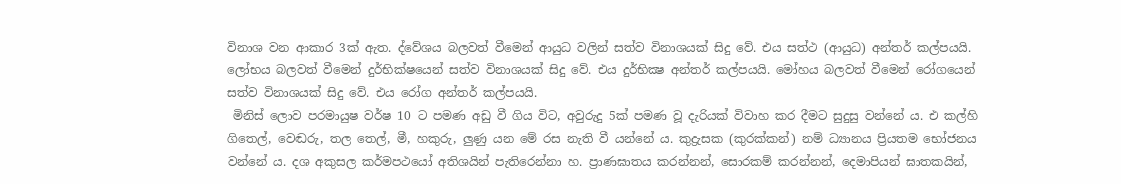විනාශ වන ආකාර 3ක් ඇත. ද්වේශය බලවත් වීමෙන් ආයුධ වලින් සත්ව විනාශයක් සිදු වේ. එය සත්ථ (ආයුධ) අන්තර් කල්පයයි. ලෝභය බලවත් වීමෙන් දුර්භික්ෂයෙන් සත්ව විනාශයක් සිදු වේ. එය දුර්භික්‍ෂ අන්තර් කල්පයයි. මෝහය බලවත් වීමෙන් රෝගයෙන් සත්ව විනාශයක් සිදු වේ. එය රෝග අන්තර් කල්පයයි.
 මිනිස් ලොව පරමායුෂ වර්ෂ 10 ට පමණ අඩු වී ගිය විට, අවුරුදු 5ක් පමණ වූ දැරියක් විවාහ කර දීමට සුදුසු වන්නේ ය. එ කල්හි ගිතෙල්, වෙඬරු, තල තෙල්, මී, හකුරු, ලුණු යන මේ රස නැති වී යන්නේ ය. කුද්‍රැසක (කුරක්කන්) නම් ධ්‍යානය ප්‍රියතම භෝජනය වන්නේ ය. දශ අකුසල කර්මපථයෝ අතිශයින් පැතිරෙන්නා හ. ප්‍රාණඝාතය කරන්නන්, සොරකම් කරන්නන්, දෙමාපියන් ඝාතකයින්,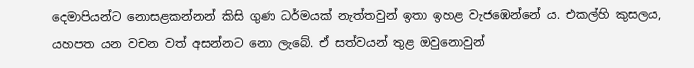දෙමාපියන්ට නොසළකන්නන් කිසි ගුණ ධර්මයක් නැත්තවුන් ඉතා ඉහළ වැජඹෙන්නේ ය. එකල්හි කුසලය, යහපත යන වචන වත් අසන්නට නො ලැබේ. ඒ සත්වයන් තුළ ඔවුනොවුන්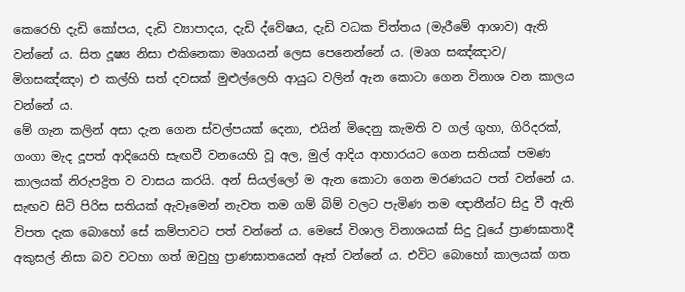කෙරෙහි දැඩි කෝපය, දැඩි ව්‍යාපාදය, දැඩි ද්වේෂය, දැඩි වධක චිත්තය (මැරීමේ ආශාව) ඇති වන්නේ ය. සිත දූෂ්‍ය නිසා එකිනෙකා මෘගයන් ලෙස පෙනෙන්නේ ය. (මෘග සඤ්ඤාව/ මිගසඤ්‌ඤං) එ කල්හි සත් දවසක් මුළුල්ලෙහි ආයුධ වලින් ඇන කොටා ගෙන විනාශ වන කාලය වන්නේ ය.
මේ ගැන කලින් අසා දැන ගෙන ස්වල්පයක් දෙනා, එයින් මිදෙනු කැමති ව ගල් ගුහා, ගිරිදරක්, ගංගා මැද දූපත් ආදියෙහි සැඟවී වනයෙහි වූ අල, මුල් ආදිය ආහාරයට ගෙන සතියක් පමණ කාලයක් නිරුපද්‍රිත ව වාසය කරයි. අන් සියල්ලෝ ම ඇන කොටා ගෙන මරණයට පත් වන්නේ ය. සැඟව සිටි පිරිස සතියක් ඇවෑමෙන් නැවත තම ගම් බිම් වලට පැමිණ තම ඥාතීන්ට සිදු වී ඇති විපත දැක බොහෝ සේ කම්පාවට පත් වන්නේ ය. මෙසේ විශාල විනාශයක් සිදු වූයේ ප්‍රාණඝාතාදී අකුසල් නිසා බව වටහා ගත් ඔවුහු ප්‍රාණඝාතයෙන් ඈත් වන්නේ ය. එවිට බොහෝ කාලයක් ගත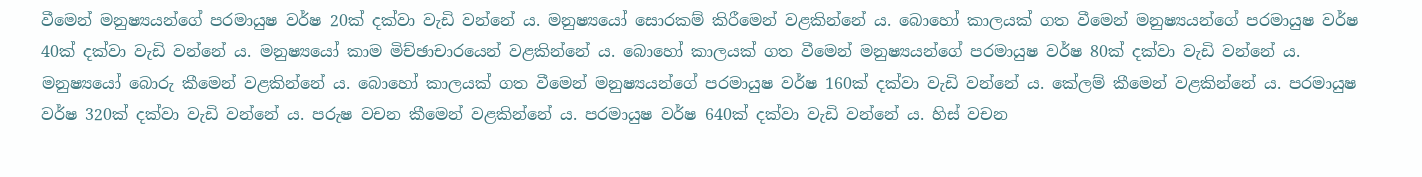වීමෙන් මනුෂ්‍යයන්ගේ පරමායුෂ වර්ෂ 20ක් දක්වා වැඩි වන්නේ ය. මනුෂ්‍යයෝ සොරකම් කිරීමෙන් වළකින්නේ ය. බොහෝ කාලයක් ගත වීමෙන් මනුෂ්‍යයන්ගේ පරමායුෂ වර්ෂ 40ක් දක්වා වැඩි වන්නේ ය. මනුෂ්‍යයෝ කාම මිච්ඡාචාරයෙන් වළකින්නේ ය. බොහෝ කාලයක් ගත වීමෙන් මනුෂ්‍යයන්ගේ පරමායුෂ වර්ෂ 80ක් දක්වා වැඩි වන්නේ ය. මනුෂ්‍යයෝ බොරු කීමෙන් වළකින්නේ ය. බොහෝ කාලයක් ගත වීමෙන් මනුෂ්‍යයන්ගේ පරමායුෂ වර්ෂ 160ක් දක්වා වැඩි වන්නේ ය. කේලම් කීමෙන් වළකින්නේ ය. පරමායුෂ වර්ෂ 320ක් දක්වා වැඩි වන්නේ ය. පරුෂ වචන කීමෙන් වළකින්නේ ය. පරමායුෂ වර්ෂ 640ක් දක්වා වැඩි වන්නේ ය. හිස් වචන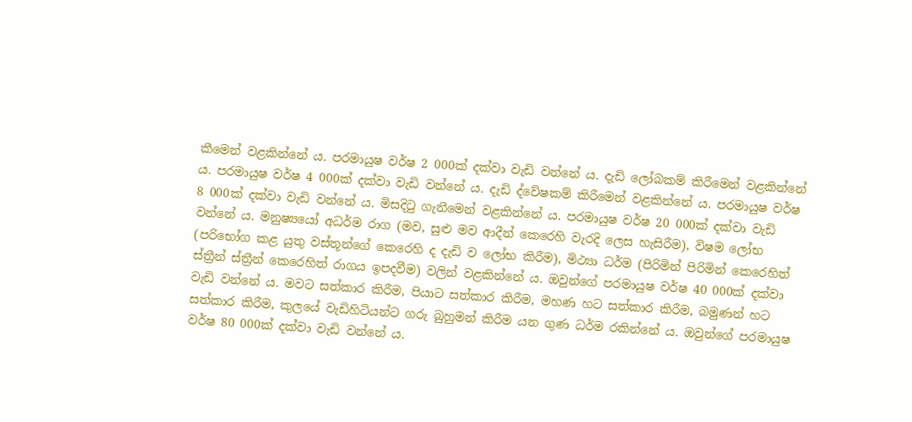කීමෙන් වළකින්නේ ය. පරමායුෂ වර්ෂ 2 000ක් දක්වා වැඩි වන්නේ ය. දැඩි ලෝබකම් කිරීමෙන් වළකින්නේ ය. පරමායුෂ වර්ෂ 4 000ක් දක්වා වැඩි වන්නේ ය. දැඩි ද්වේෂකම් කිරීමෙන් වළකින්නේ ය. පරමායුෂ වර්ෂ 8 000ක් දක්වා වැඩි වන්නේ ය. මිසදිටු ගැනීමෙන් වළකින්නේ ය. පරමායුෂ වර්ෂ 20 000ක් දක්වා වැඩි වන්නේ ය. මනුෂ්‍යයෝ අධර්ම රාග (මව, සුළු මව ආදීන් කෙරෙහි වැරදි ලෙස හැසිරීම), විෂම ලෝභ (පරිභෝග කළ යුතු වස්තූන්ගේ කෙරෙහි ද දැඩි ව ලෝභ කිරීම), මිථ්‍යා ධර්ම (පිරිමින් පිරිමින් කෙරෙහිත් ස්ත්‍රීන් ස්ත්‍රීන් කෙරෙහිත් රාගය ඉපදවීම) වලින් වළකින්නේ ය. ඔවුන්ගේ පරමායුෂ වර්ෂ 40 000ක් දක්වා වැඩි වන්නේ ය. මවට සත්කාර කිරීම, පියාට සත්කාර කිරීම, මහණ හට සත්කාර කිරීම, බමුණන් හට සත්කාර කිරීම, කුලයේ වැඩිහිටියන්ට ගරු බුහුමන් කිරීම යන ගුණ ධර්ම රකින්නේ ය. ඔවුන්ගේ පරමායුෂ වර්ෂ 80 000ක් දක්වා වැඩි වන්නේ ය.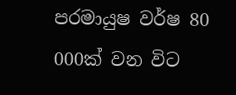පරමායුෂ වර්ෂ 80 000ක් වන විට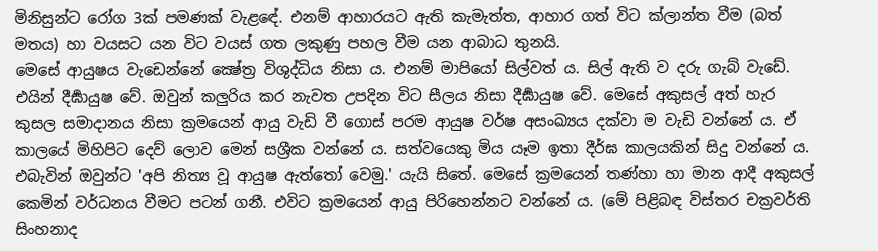මිනිසුන්ට රෝග 3ක් පමණක් වැළඳේ. එනම් ආහාරයට ඇති කැමැත්ත, ආහාර ගත් විට ක්ලාන්ත වීම (බත් මතය) හා වයසට යන විට වයස් ගත ලකුණු පහල වීම යන ආබාධ තුනයි.
මෙසේ ආයුෂය වැඩෙන්නේ ක්‍ෂේත්‍ර විශුද්ධිය නිසා ය. එනම් මාපියෝ සිල්වත් ය. සිල් ඇති ව දරු ගැබ් වැඩේ. එයින් දීර්‍ඝායුෂ වේ. ඔවුන් කලුරිය කර නැවත උපදින විට සීලය නිසා දීර්‍ඝායුෂ වේ. මෙසේ අකුසල් අත් හැර කුසල සමාදානය නිසා ක්‍රමයෙන් ආයු වැඩි වී ගොස් පරම ආයුෂ වර්ෂ අසංඛ්‍යය දක්වා ම වැඩි වන්නේ ය. ඒ කාලයේ මිහිපිට දෙව් ලොව මෙන් සශ්‍රීක වන්නේ ය. සත්වයෙකු මිය යෑම ඉතා දීර්ඝ කාලයකින් සිදු වන්නේ ය. එබැවින් ඔවුන්ට 'අපි නිත්‍ය වූ ආයුෂ ඇත්තෝ වෙමු.' යැයි සිතේ. මෙසේ ක්‍රමයෙන් තණ්හා හා මාන ආදී අකුසල් කෙමින් වර්ධනය වීමට පටන් ගනී. එවිට ක්‍රමයෙන් ආයු පිරිහෙන්නට වන්නේ ය. (මේ පිළිබඳ විස්තර චක්‍රවර්ති සිංහනාද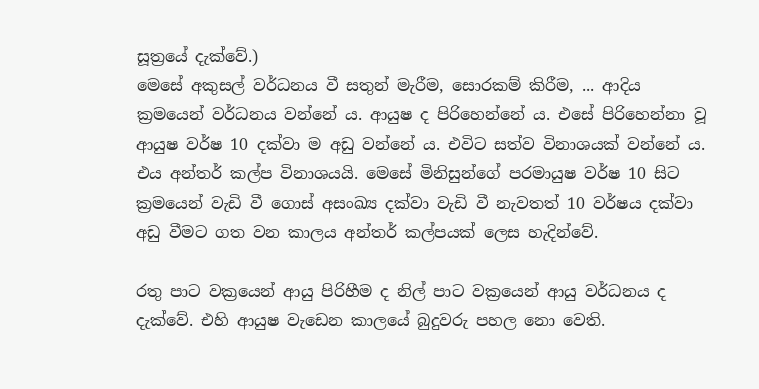සූත්‍රයේ දැක්වේ.)
මෙසේ අකුසල් වර්ධනය වී සතුන් මැරීම, සොරකම් කිරීම, ... ආදිය ක්‍රමයෙන් වර්ධනය වන්නේ ය. ආයුෂ ද පිරිහෙන්නේ ය. එසේ පිරිහෙන්නා වූ ආයුෂ වර්ෂ 10 දක්වා ම අඩු වන්නේ ය. එවිට සත්ව විනාශයක් වන්නේ ය. එය අන්තර් කල්ප විනාශයයි. මෙසේ මිනිසුන්ගේ පරමායුෂ වර්ෂ 10 සිට ක්‍රමයෙන් වැඩි වී ගොස් අසංඛ්‍ය දක්වා වැඩි වී නැවතත් 10 වර්ෂය දක්වා අඩු වීමට ගත වන කාලය අන්තර් කල්පයක් ලෙස හැදින්වේ.

රතු පාට වක්‍රයෙන් ආයු පිරිහීම ද නිල් පාට වක්‍රයෙන් ආයු වර්ධනය ද දැක්වේ. එහි ආයුෂ වැඩෙන කාලයේ බුදුවරු පහල නො වෙති.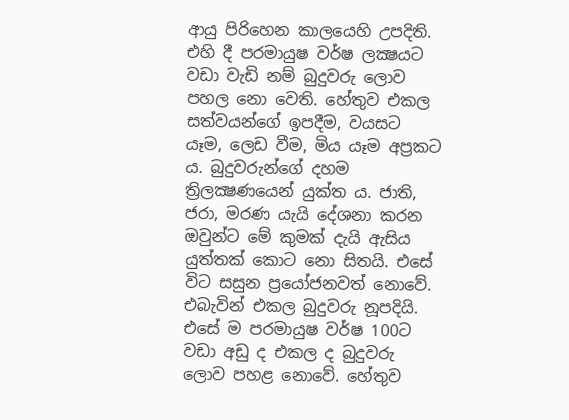ආයු පිරිහෙන කාලයෙහි උපදිති. එහි දී පරමායුෂ වර්ෂ ලක්‍ෂයට වඩා වැඩි නම් බුදුවරු ලොව පහල නො වෙති. හේතුව එකල සත්වයන්ගේ ඉපදීම, වයසට යෑම, ලෙඩ වීම, මිය යෑම අප්‍රකට ය. බුදුවරුන්ගේ දහම ත්‍රිලක්‍ෂණයෙන් යුක්ත ය. ජාති, ජරා, මරණ යැයි දේශනා කරන ඔවුන්ට මේ කුමක් දැයි ඇසිය යුත්තක් කොට නො සිතයි. එසේ විට සසුන ප්‍රයෝජනවත් නොවේ. එබැවින් එකල බුදුවරු නූපදියි. එසේ ම පරමායුෂ වර්ෂ 100ට වඩා අඩු ද එකල ද බුදුවරු ලොව පහළ නොවේ. හේතුව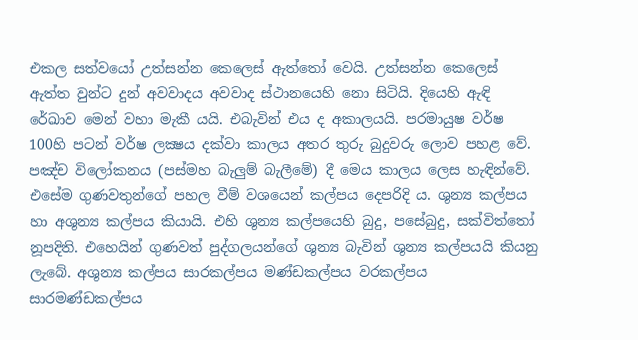එකල සත්වයෝ උත්සන්න කෙලෙස් ඇත්තෝ වෙයි. උත්සන්න කෙලෙස් ඇත්ත වුන්ට දුන් අවවාදය අවවාද ස්ථානයෙහි නො සිටියි. දියෙහි ඇඳි රේඛාව මෙන් වහා මැකී යයි. එබැවින් එය ද අකාලයයි. පරමායුෂ වර්ෂ 100හි පටන් වර්ෂ ලක්‍ෂය දක්වා කාලය අතර තුරු බුදුවරු ලොව පහළ වේ. පඤ්ච විලෝකනය (පස්මහ බැලුම් බැලීමේ) දී මෙය කාලය ලෙස හැඳින්වේ.
එසේම ගුණවතුන්ගේ පහල වීම් වශයෙන් කල්පය දෙපරිදි ය. ශුන්‍ය කල්පය හා අශුන්‍ය කල්පය කියායි. එහි ශුන්‍ය කල්පයෙහි බුදු, පසේබුදු, සක්විත්තෝ නූපදිති. එහෙයින් ගුණවත් පුද්ගලයන්ගේ ශුන්‍ය බැවින් ශුන්‍ය කල්පයයි කියනු ලැබේ. අශුන්‍ය කල්පය සාරකල්පය මණ්ඩකල්පය වරකල්පය සාරමණ්ඩකල්පය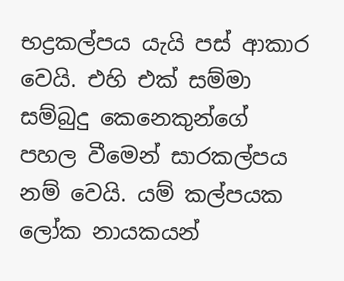භද්‍රකල්පය යැයි පස් ආකාර වෙයි. එහි එක් සම්මා සම්බුදු කෙනෙකුන්ගේ පහල වීමෙන් සාරකල්පය නම් වෙයි. යම් කල්පයක ලෝක නායකයන්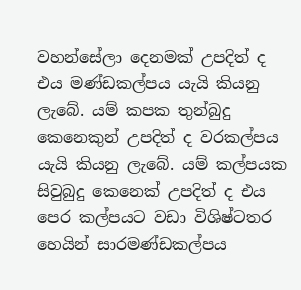වහන්සේලා දෙනමක් උපදිත් ද එය මණ්ඩකල්පය යැයි කියනු ලැබේ. යම් කපක තුන්බුදු කෙනෙකුන් උපදිත් ද වරකල්පය යැයි කියනු ලැබේ. යම් කල්පයක සිවුබුදු කෙනෙක් උපදිත් ද එය පෙර කල්පයට වඩා විශිෂ්ටතර හෙයින් සාරමණ්ඩකල්පය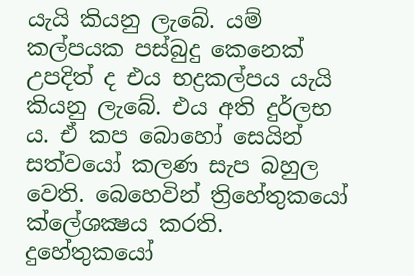යැයි කියනු ලැබේ. යම් කල්පයක පස්බුදු කෙනෙක් උපදිත් ද එය භද්‍රකල්පය යැයි කියනු ලැබේ. එය අති දුර්ලභ ය. ඒ කප බොහෝ සෙයින් සත්වයෝ කලණ සැප බහුල වෙති. බෙහෙවින් ත්‍රිහේතුකයෝ ක්ලේශක්‍ෂය කරති. දුහේතුකයෝ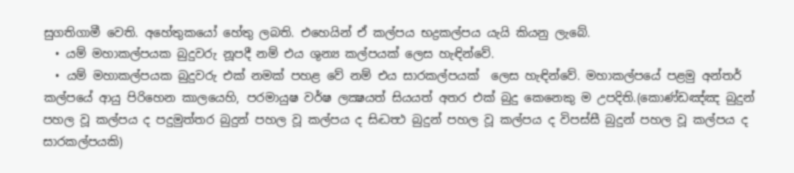සුගතිගාමී වෙති. අහේතුකයෝ හේතු ලබති. එහෙයින් ඒ කල්පය භද්‍රකල්පය යැයි කියනු ලැබේ.
  • යම් මහාකල්පයක බුදුවරු නූපදී නම් එය ශුන්‍ය කල්පයක් ලෙස හැඳින්වේ.
  • යම් මහාකල්පයක බුදුවරු එක් නමක් පහළ වේ නම් එය සාරකල්පයක්  ලෙස හැඳින්වේ. මහාකල්පයේ පළමු අන්තර් කල්පයේ ආයු පිරිහෙන කාලයෙහි, පරමායුෂ වර්ෂ ලක්‍ෂයත් සියයත් අතර එක් බුදු කෙනෙකු ම උපදිති.(කොණ්ඩඤ්ඤ බුදුන්‌ පහල වූ කල්පය ද පදුමුත්තර බුදුන්‌ පහල වූ කල්පය ද සිද්‍ධත්‍ථ බුදුන්‌ පහල වූ කල්පය ද විපස්සී බුදුන්‌ පහල වූ කල්පය ද සාරකල්පයකි)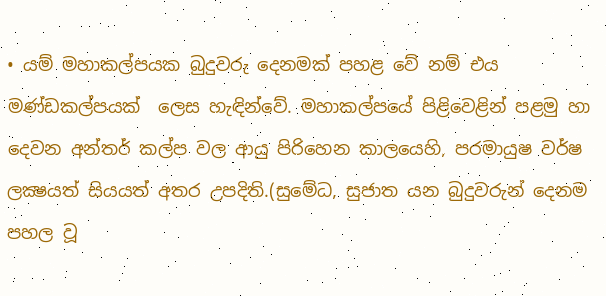• යම් මහාකල්පයක බුදුවරු දෙනමක් පහළ වේ නම් එය මණ්ඩකල්පයක්  ලෙස හැඳින්වේ. මහාකල්පයේ පිළිවෙළින් පළමු හා දෙවන අන්තර් කල්ප වල ආයු පිරිහෙන කාලයෙහි, පරමායුෂ වර්ෂ ලක්‍ෂයත් සියයත් අතර උපදිති.(සුමේධ, සුජාත යන බුදුවරුන්‌ දෙනම පහල වූ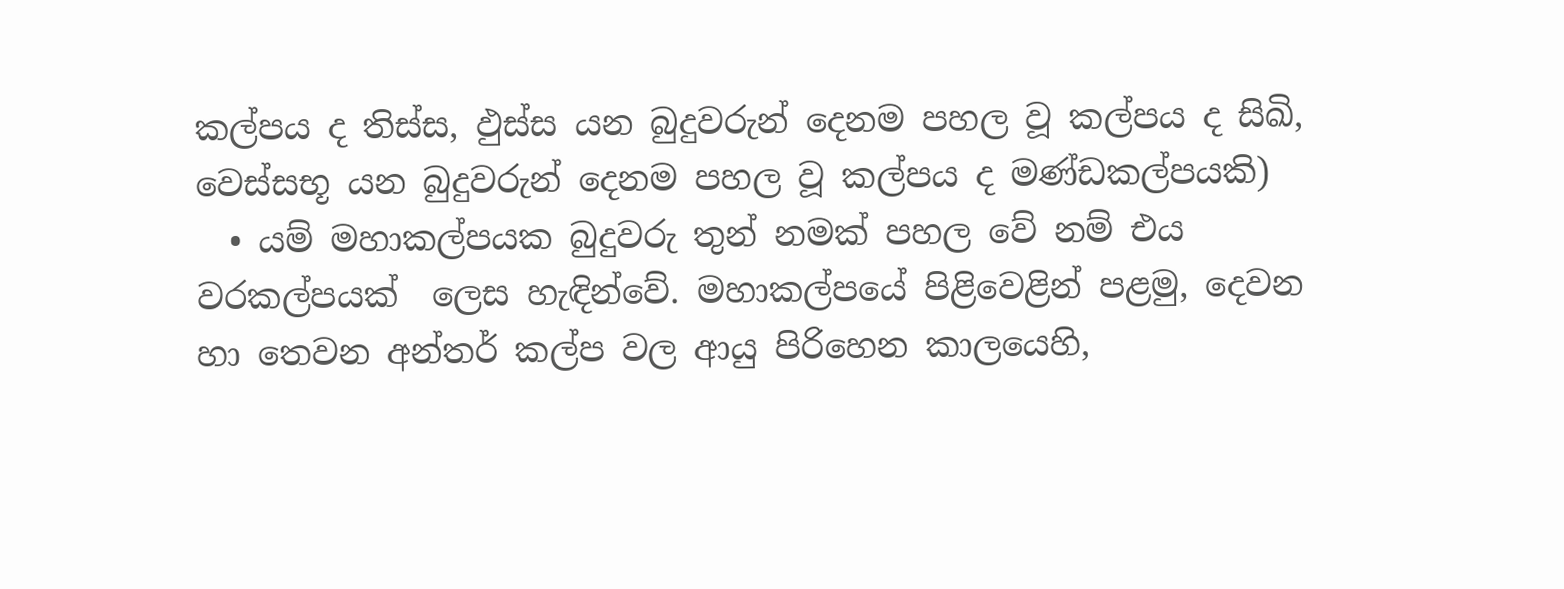කල්පය ද තිස්ස, ඵුස්ස යන බුදුවරුන්‌ දෙනම පහල වූ කල්පය ද සිඛි, වෙස්සභූ යන බුදුවරුන්‌ දෙනම පහල වූ කල්පය ද මණ්ඩකල්පයකි)
  • යම් මහාකල්පයක බුදුවරු තුන් නමක් පහල වේ නම් එය වරකල්පයක්  ලෙස හැඳින්වේ. මහාකල්පයේ පිළිවෙළින් පළමු, දෙවන හා තෙවන අන්තර් කල්ප වල ආයු පිරිහෙන කාලයෙහි,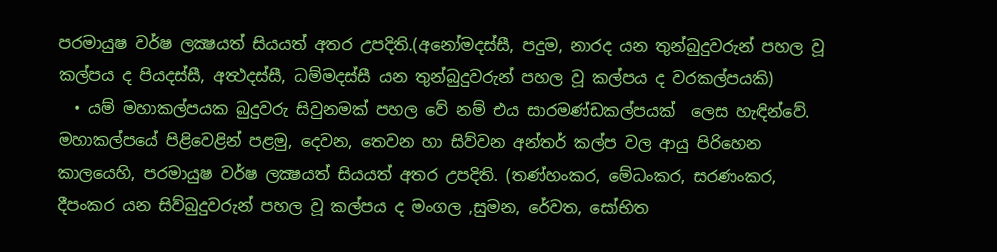පරමායුෂ වර්ෂ ලක්‍ෂයත් සියයත් අතර උපදිති.(අනෝමදස්සී, පදුම, නාරද යන තුන්‌බුදුවරුන්‌ පහල වූ කල්පය ද පියදස්සී, අත්‍ථදස්සී, ධම්මදස්සී යන තුන්‌බුදුවරුන්‌ පහල වූ කල්පය ද වරකල්‌පයකි)
  • යම් මහාකල්පයක බුදුවරු සිවුනමක් පහල වේ නම් එය සාරමණ්ඩකල්පයක්  ලෙස හැඳින්වේ. මහාකල්පයේ පිළිවෙළින් පළමු, දෙවන, තෙවන හා සිව්වන අන්තර් කල්ප වල ආයු පිරිහෙන කාලයෙහි, පරමායුෂ වර්ෂ ලක්‍ෂයත් සියයත් අතර උපදිති. (තණ්හංකර, මේධංකර, සරණංකර, දීපංකර යන සිව්බුදුවරුන්‌ පහල වූ කල්පය ද මංගල ,සුමන, රේවත, සෝභිත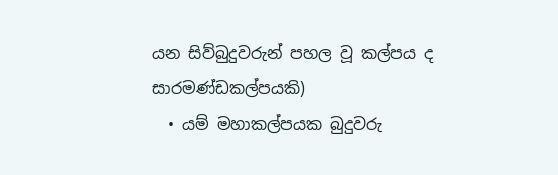යන සිව්බුදුවරුන්‌ පහල වූ කල්පය ද සාරමණ්ඩකල්පයකි)
  • යම් මහාකල්පයක බුදුවරු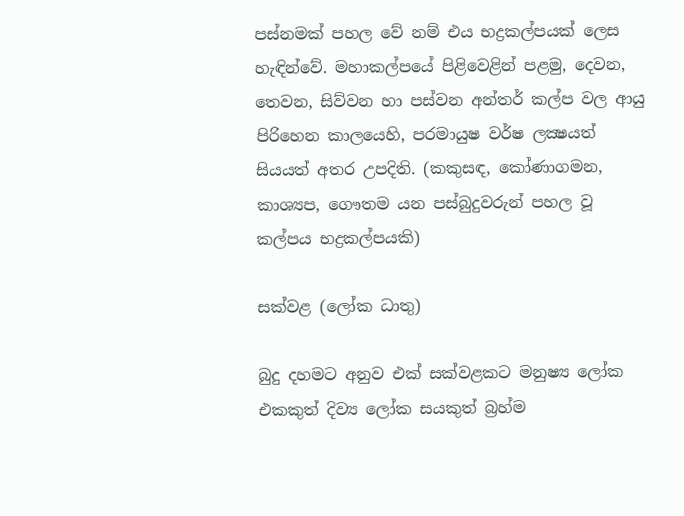පස්නමක් පහල වේ නම් එය භද්‍රකල්පයක් ලෙස හැඳින්වේ. මහාකල්පයේ පිළිවෙළින් පළමු, දෙවන, තෙවන, සිව්වන හා පස්වන අන්තර් කල්ප වල ආයු පිරිහෙන කාලයෙහි, පරමායුෂ වර්ෂ ලක්‍ෂයත් සියයත් අතර උපදිති. (කකුසඳ, කෝණාගමන, කාශ්‍යප, ගෞතම යන පස්බුදුවරුන්‌ පහල වූ කල්පය භද්‍රකල්‌පයකි)

සක්වළ (ලෝක ධාතු)

බුදු දහමට අනුව එක් සක්වළකට මනුෂ්‍ය ලෝක එකකුත් දිව්‍ය ලෝක සයකුත් බ්‍රහ්ම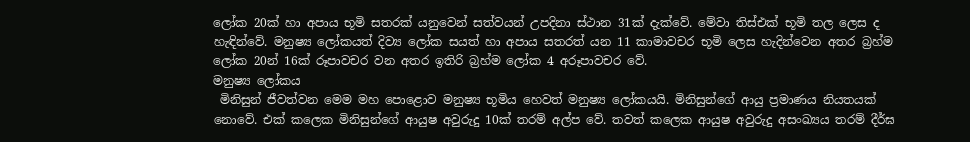ලෝක 20ක් හා අපාය භූමි සතරක් යනුවෙන් සත්වයන් උපදිනා ස්ථාන 31ක් දැක්වේ. මේවා තිස්එක් භූමි තල ලෙස ද හැඳින්වේ. මනුෂ්‍ය ලෝකයත් දිව්‍ය ලෝක සයත් හා අපාය සතරත් යන 11 කාමාවචර භූමි ලෙස හැදින්වෙන අතර බ්‍රහ්ම ලෝක 20න් 16ක් රූපාවචර වන අතර ඉතිරි බ්‍රහ්ම ලෝක 4 අරූපාවචර වේ.
මනුෂ්‍ය ලෝකය
 මිනිසුන් ජීවත්වන මෙම මහ පොළොව මනුෂ්‍ය භූමිය හෙවත් මනුෂ්‍ය ලෝකයයි. මිනිසුන්ගේ ආයු ප්‍රමාණය නියතයක් නොවේ. එක් කලෙක මිනිසුන්ගේ ආයුෂ අවුරුදු 10ක් තරම් අල්ප වේ. තවත් කලෙක ආයුෂ අවුරුදු අසංඛ්‍යය තරම් දීර්ඝ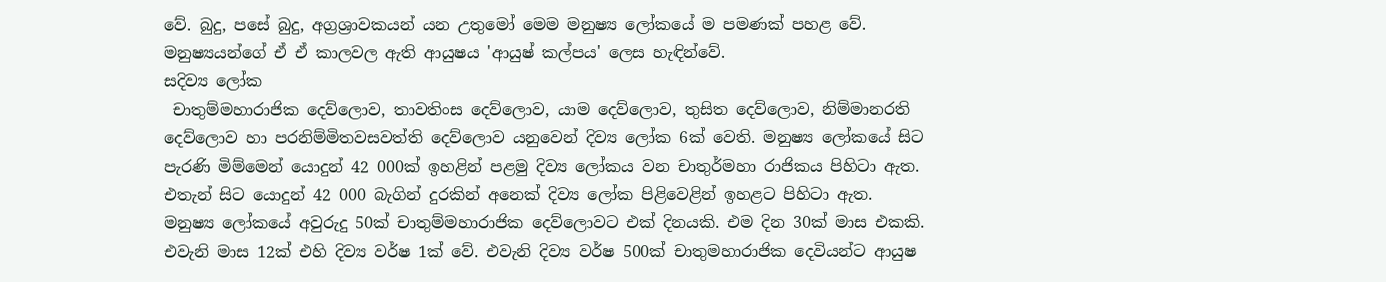වේ. බුදු, පසේ බුදු, අග්‍රශ්‍රාවකයන් යන උතුමෝ මෙම මනුෂ්‍ය ලෝකයේ ම පමණක් පහළ වේ. මනුෂ්‍යයන්ගේ ඒ ඒ කාලවල ඇති ආයුෂය 'ආයුෂ් කල්පය' ලෙස හැඳින්වේ.
සදිව්‍ය ලෝක
 චාතුම්මහාරාජික දෙව්ලොව, තාවතිංස දෙව්ලොව, යාම දෙව්ලොව, තුසිත දෙව්ලොව, නිම්මානරති දෙව්ලොව හා පරනිම්මිතවසවත්ති දෙව්ලොව යනුවෙන් දිව්‍ය ලෝක 6ක් වෙති. මනුෂ්‍ය ලෝකයේ සිට පැරණි මිම්මෙන් යොදුන් 42 000ක් ඉහළින් පළමු දිව්‍ය ලෝකය වන චාතුර්මහා රාජිකය පිහිටා ඇත. එතැන් සිට යොදුන් 42 000 බැගින් දුරකින් අනෙක් දිව්‍ය ලෝක පිළිවෙළින් ඉහළට පිහිටා ඇත.
මනුෂ්‍ය ලෝකයේ අවුරුදු 50ක් චාතුම්මහාරාජික දෙව්ලොවට එක් දිනයකි. එම දින 30ක් මාස එකකි. එවැනි මාස 12ක් එහි දිව්‍ය වර්ෂ 1ක් වේ. එවැනි දිව්‍ය වර්ෂ 500ක් චාතුමහාරාජික දෙවියන්ට ආයුෂ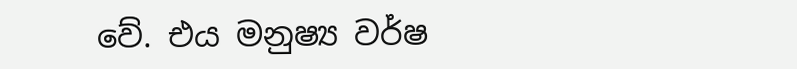වේ. එය මනුෂ්‍ය වර්ෂ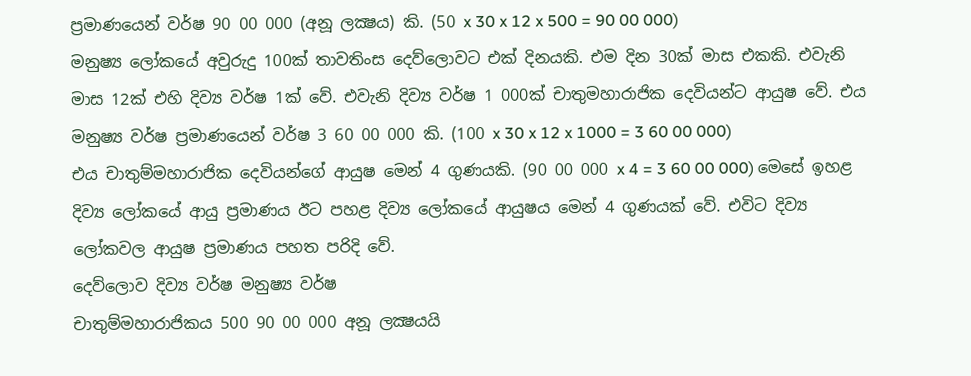ප්‍රමාණයෙන් වර්ෂ 90 00 000 (අනූ ලක්‍ෂය) කි. (50 x 30 x 12 x 500 = 90 00 000)
මනුෂ්‍ය ලෝකයේ අවුරුදු 100ක් තාවතිංස දෙව්ලොවට එක් දිනයකි. එම දින 30ක් මාස එකකි. එවැනි මාස 12ක් එහි දිව්‍ය වර්ෂ 1ක් වේ. එවැනි දිව්‍ය වර්ෂ 1 000ක් චාතුමහාරාජික දෙවියන්ට ආයුෂ වේ. එය මනුෂ්‍ය වර්ෂ ප්‍රමාණයෙන් වර්ෂ 3 60 00 000 කි. (100 x 30 x 12 x 1000 = 3 60 00 000)
එය චාතුම්මහාරාජික දෙවියන්ගේ ආයුෂ මෙන් 4 ගුණයකි. (90 00 000 x 4 = 3 60 00 000) මෙසේ ඉහළ දිව්‍ය ලෝකයේ ආයු ප්‍රමාණය ඊට පහළ දිව්‍ය ලෝකයේ ආයුෂය මෙන් 4 ගුණයක් වේ. එවිට දිව්‍ය ලෝකවල ආයුෂ ප්‍රමාණය පහත පරිදි වේ.
දෙව්ලොව දිව්‍ය වර්ෂ මනුෂ්‍ය වර්ෂ
චාතුම්මහාරාජිකය 500 90 00 000 අනූ ලක්‍ෂයයි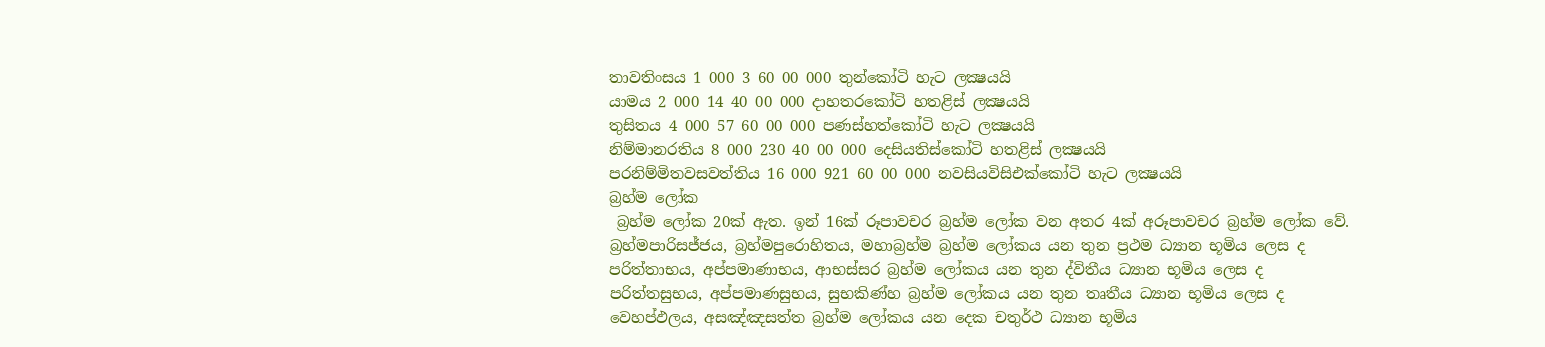තාවතිංසය 1 000 3 60 00 000 තුන්කෝටි හැට ලක්‍ෂයයි
යාමය 2 000 14 40 00 000 දාහතරකෝටි හතළිස් ලක්‍ෂයයි
තුසිතය 4 000 57 60 00 000 පණස්හත්කෝටි හැට ලක්‍ෂයයි
නිම්‌මානරතිය 8 000 230 40 00 000 දෙසියතිස්කෝටි හතළිස් ලක්‍ෂයයි
පරනිම්‌මිතවසවත්‌තිය 16 000 921 60 00 000 නවසියවිසිඑක්කෝටි හැට ලක්‍ෂයයි
බ්‍රහ්ම ලෝක
 බ්‍රහ්ම ලෝක 20ක් ඇත. ඉන් 16ක් රූපාවචර බ්‍රහ්ම ලෝක වන අතර 4ක් අරූපාවචර බ්‍රහ්ම ලෝක වේ.
බ්‍රහ්මපාරිසජ්ජය, බ්‍රහ්මපුරොහිතය, මහාබ්‍රහ්ම බ්‍රහ්ම ලෝකය යන තුන ප්‍රථම ධ්‍යාන භූමිය ලෙස ද පරිත්තාභය, අප්පමාණාභය, ආභස්සර බ්‍රහ්ම ලෝකය යන තුන ද්විතීය ධ්‍යාන භූමිය ලෙස ද පරිත්තසුභය, අප්පමාණසුභය, සුභකිණ්හ බ්‍රහ්ම ලෝකය යන තුන තෘතීය ධ්‍යාන භූමිය ලෙස ද වෙහප්ඵලය, අසඤ්ඤසත්ත බ්‍රහ්ම ලෝකය යන දෙක චතුර්ථ ධ්‍යාන භූමිය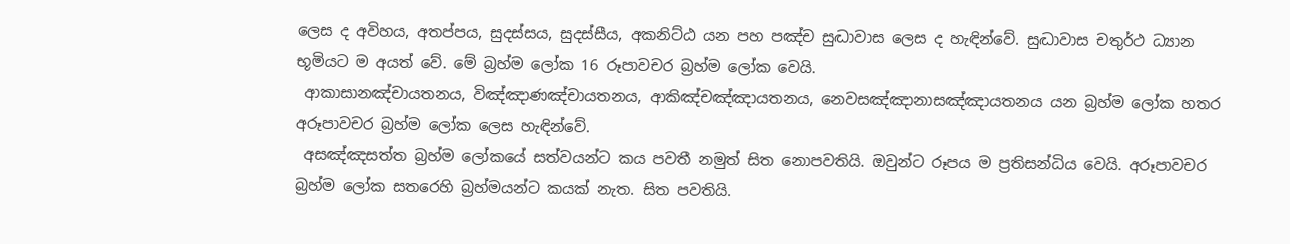ලෙස ද අවිහය, අතප්‌පය, සුදස්‌සය, සුදස්‌සීය, අකනිට්‌ඨ යන පහ පඤ්ච සුද්‍ධාවාස ලෙස ද හැඳින්වේ. සුද්‍ධාවාස චතුර්ථ ධ්‍යාන භූමියට ම අයත් වේ. මේ බ්‍රහ්ම ලෝක 16 රූපාවචර බ්‍රහ්ම ලෝක වෙයි.
 ආකාසානඤ්‌චායතනය, විඤ්‌ඤාණඤ්‌චායතනය, ආකිඤ්‌චඤ්‌ඤායතනය, නෙවසඤ්‌ඤානාසඤ්‌ඤායතනය යන බ්‍රහ්ම ලෝක හතර අරූපාවචර බ්‍රහ්ම ලෝක ලෙස හැඳින්වේ.
 අසඤ්ඤසත්ත බ්‍රහ්ම ලෝකයේ සත්වයන්ට කය පවතී නමුත් සිත නොපවතියි. ඔවුන්ට රූපය ම ප්‍රතිසන්ධිය වෙයි. අරූපාවචර බ්‍රහ්ම ලෝක සතරෙහි බ්‍රහ්මයන්ට කයක් නැත. සිත පවතියි.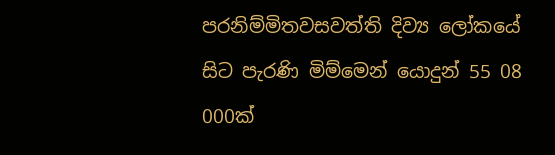පරනිම්‌මිතවසවත්‌ති දිව්‍ය ලෝකයේ සිට පැරණි මිම්මෙන් යොදුන් 55 08 000ක්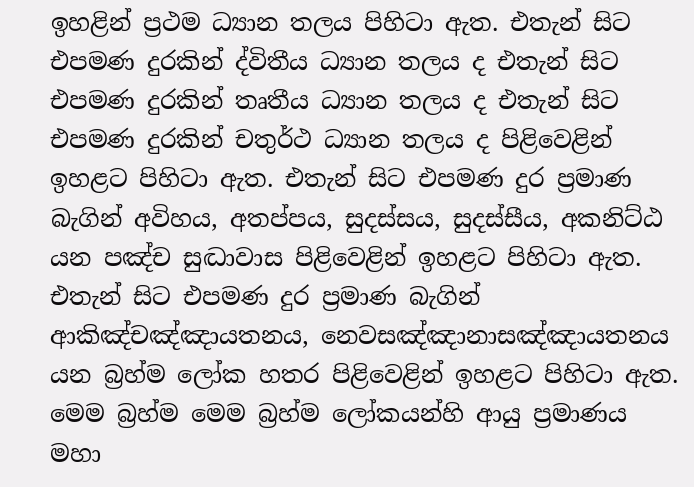ඉහළින් ප්‍රථම ධ්‍යාන තලය පිහිටා ඇත. එතැන් සිට එපමණ දුරකින් ද්විතීය ධ්‍යාන තලය ද එතැන් සිට එපමණ දුරකින් තෘතීය ධ්‍යාන තලය ද එතැන් සිට එපමණ දුරකින් චතුර්ථ ධ්‍යාන තලය ද පිළිවෙළින් ඉහළට පිහිටා ඇත. එතැන් සිට එපමණ දුර ප්‍රමාණ බැගින් අවිහය, අතප්‌පය, සුදස්‌සය, සුදස්‌සීය, අකනිට්‌ඨ යන පඤ්ච සුද්‍ධාවාස පිළිවෙළින් ඉහළට පිහිටා ඇත. එතැන් සිට එපමණ දුර ප්‍රමාණ බැගින් ආකිඤ්‌චඤ්‌ඤායතනය, නෙවසඤ්‌ඤානාසඤ්‌ඤායතනය යන බ්‍රහ්ම ලෝක හතර පිළිවෙළින් ඉහළට පිහිටා ඇත.
මෙම බ්‍රහ්ම මෙම බ්‍රහ්ම ලෝකයන්හි ආයු ප්‍රමාණය මහා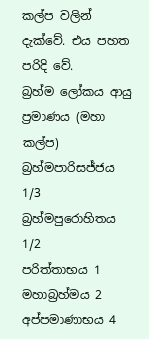කල්ප වලින් දැක්වේ. එය පහත පරිදි වේ.
බ්‍රහ්ම ලෝකය ආයු ප්‍රමාණය (මහා කල්ප)
බ්‍රහ්මපාරිසජ්ජය 1/3
බ්‍රහ්මපුරොහිතය 1/2
පරිත්තාභය 1
මහාබ්‍රහ්මය 2
අප්පමාණාභය 4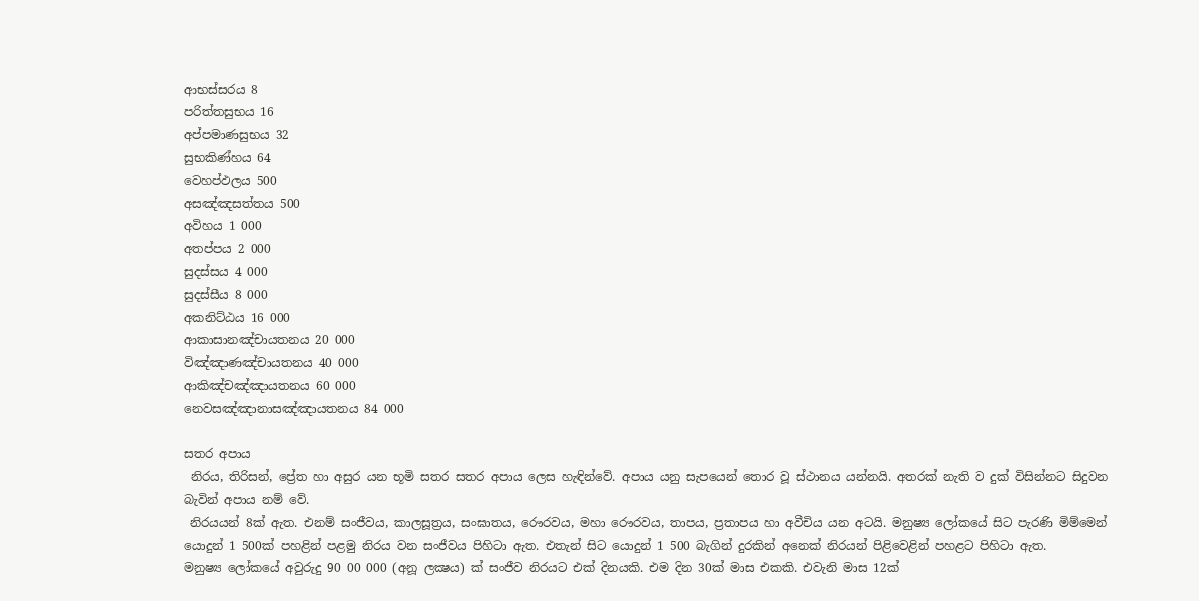ආභස්සරය 8
පරිත්තසුභය 16
අප්පමාණසුභය 32
සුභකිණ්හය 64
වෙහප්ඵලය 500
අසඤ්ඤසත්තය 500
අවිහය 1 000
අතප්‌පය 2 000
සුදස්‌සය 4 000
සුදස්‌සීය 8 000
අකනිට්‌ඨය 16 000
ආකාසානඤ්‌චායතනය 20 000
විඤ්‌ඤාණඤ්‌චායතනය 40 000
ආකිඤ්‌චඤ්‌ඤායතනය 60 000
නෙවසඤ්‌ඤානාසඤ්‌ඤායතනය 84 000

සතර අපාය
 නිරය, තිරිසන්, ප්‍රේත හා අසුර යන භූමි සතර සතර අපාය ලෙස හැඳින්වේ. අපාය යනු සැපයෙන් තොර වූ ස්ථානය යන්නයි. අතරක් නැති ව දුක් විසින්නට සිදුවන බැවින් අපාය නම් වේ.
 නිරයයන් 8ක් ඇත. එනම් සංජීවය, කාලසූත්‍රය, සංඝාතය, රෞරවය, මහා රෞරවය, තාපය, ප්‍රතාපය හා අවීචිය යන අටයි. මනුෂ්‍ය ලෝකයේ සිට පැරණි මිම්මෙන් යොදුන් 1 500ක් පහළින් පළමු නිරය වන සංජීවය පිහිටා ඇත. එතැන් සිට යොදුන් 1 500 බැගින් දුරකින් අනෙක් නිරයන් පිළිවෙළින් පහළට පිහිටා ඇත.
මනුෂ්‍ය ලෝකයේ අවුරුදු 90 00 000 (අනූ ලක්‍ෂය) ක් සංජීව නිරයට එක් දිනයකි. එම දින 30ක් මාස එකකි. එවැනි මාස 12ක්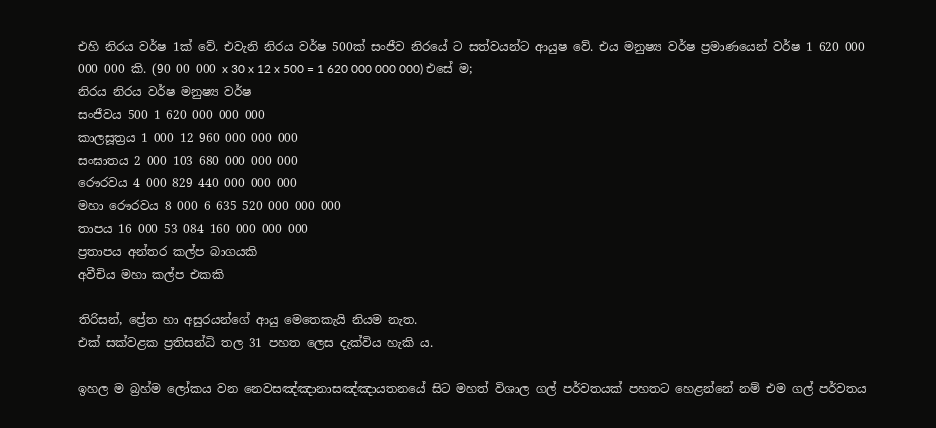එහි නිරය වර්ෂ 1ක් වේ. එවැනි නිරය වර්ෂ 500ක් සංජීව නිරයේ ට සත්වයන්ට ආයුෂ වේ. එය මනුෂ්‍ය වර්ෂ ප්‍රමාණයෙන් වර්ෂ 1 620 000 000 000 කි. (90 00 000 x 30 x 12 x 500 = 1 620 000 000 000) එසේ ම;
නිරය නිරය වර්ෂ මනුෂ්‍ය වර්ෂ
සංජීවය 500 1 620 000 000 000
කාලසූත්‍රය 1 000 12 960 000 000 000
සංඝාතය 2 000 103 680 000 000 000
රෞරවය 4 000 829 440 000 000 000
මහා රෞරවය 8 000 6 635 520 000 000 000
තාපය 16 000 53 084 160 000 000 000
ප්‍රතාපය අන්තර කල්ප බාගයකි
අවීචිය මහා කල්ප එකකි

තිරිසන්, ප්‍රේත හා අසුරයන්ගේ ආයු මෙතෙකැයි නියම නැත.
එක් සක්වළක ප්‍රතිසන්ධි තල 31 පහත ලෙස දැක්විය හැකි ය.

ඉහල ම බ්‍රහ්ම ලෝකය වන නෙවසඤ්‌ඤානාසඤ්‌ඤායතනයේ සිට මහත් විශාල ගල් පර්වතයක් පහතට හෙළන්නේ නම් එම ගල් පර්වතය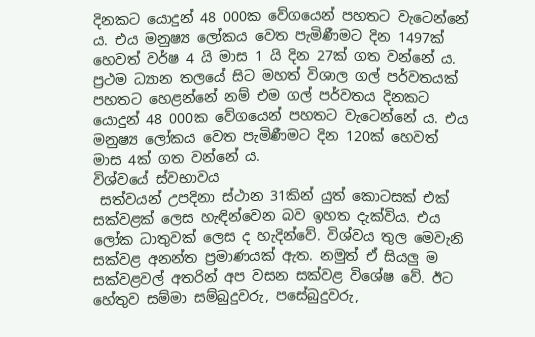දිනකට යොදුන් 48 000ක වේගයෙන් පහතට වැටෙන්නේ ය. එය මනුෂ්‍ය ලෝකය වෙත පැමිණීමට දින 1497ක් හෙවත් වර්ෂ 4 යි මාස 1 යි දින 27ක් ගත වන්නේ ය.
ප්‍රථම ධ්‍යාන තලයේ සිට මහත් විශාල ගල් පර්වතයක් පහතට හෙළන්නේ නම් එම ගල් පර්වතය දිනකට යොදුන් 48 000ක වේගයෙන් පහතට වැටෙන්නේ ය. එය මනුෂ්‍ය ලෝකය වෙත පැමිණීමට දින 120ක් හෙවත් මාස 4ක් ගත වන්නේ ය.
විශ්වයේ ස්වභාවය
 සත්වයන් උපදිනා ස්ථාන 31කින් යුත් කොටසක් එක් සක්වළක් ලෙස හැඳින්වෙන බව ඉහත දැක්විය. එය ලෝක ධාතුවක් ලෙස ද හැදින්වේ. විශ්වය තුල මෙවැනි සක්වළ අනන්ත ප්‍රමාණයක් ඇත. නමුත් ඒ සියලු ම සක්වළවල් අතරින් අප වසන සක්වළ විශේෂ වේ. ඊට හේතුව සම්මා සම්බුදුවරු, පසේබුදුවරු,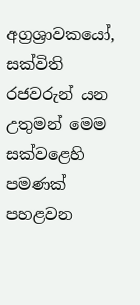අග්‍රශ්‍රාවකයෝ, සක්විති රජවරුන් යන උතුමන් මෙම සක්වළෙහි පමණක් පහළවන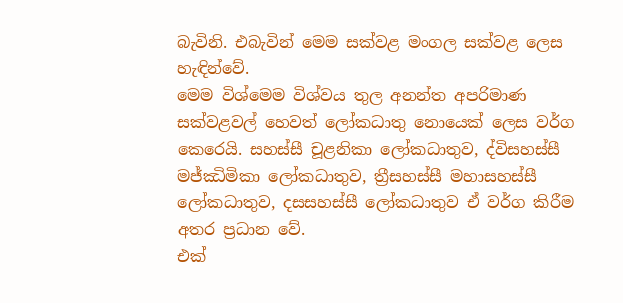බැවිනි. එබැවින් මෙම සක්වළ මංගල සක්වළ ලෙස හැඳින්වේ.
මෙම විශ්මෙම විශ්වය තුල අනන්ත අපරිමාණ සක්වළවල් හෙවත් ලෝකධාතු නොයෙක් ලෙස වර්ග කෙරෙයි. සහස්සී චූළනිකා ලෝකධාතුව, ද්විසහස්සී මජ්ඣිමිකා ලෝකධාතුව, ත්‍රීසහස්සී මහාසහස්සී ලෝකධාතුව, දසසහස්සී ලෝකධාතුව ඒ වර්ග කිරීම අතර ප්‍රධාන වේ.
එක්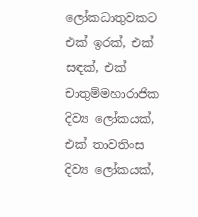ලෝකධාතුවකට එක් ඉරක්, එක් සඳක්, එක් චාතුම්මහාරාජික දිව්‍ය ලෝකයක්, එක් තාවතිංස දිව්‍ය ලෝකයක්,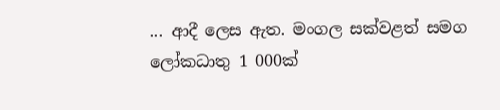... ආදී ලෙස ඇත. මංගල සක්වළත් සමග ලෝකධාතු 1 000ක්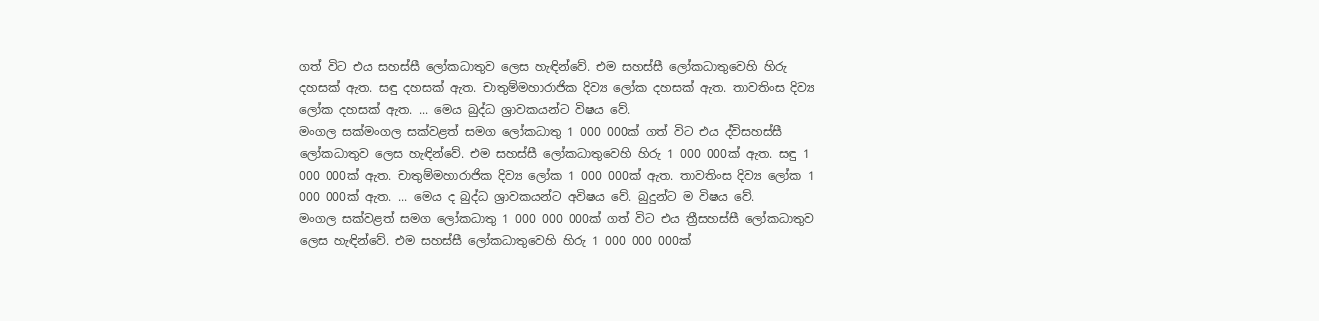ගත් විට එය සහස්සී ලෝකධාතුව ලෙස හැඳින්වේ. එම සහස්සී ලෝකධාතුවෙහි හිරු දහසක් ඇත. සඳු දහසක් ඇත. චාතුම්මහාරාජික දිව්‍ය ලෝක දහසක් ඇත. තාවතිංස දිව්‍ය ලෝක දහසක් ඇත. ... මෙය බුද්ධ ශ්‍රාවකයන්ට විෂය වේ.
මංගල සක්මංගල සක්වළත් සමග ලෝකධාතු 1 000 000ක් ගත් විට එය ද්විසහස්සී ලෝකධාතුව ලෙස හැඳින්වේ. එම සහස්සී ලෝකධාතුවෙහි හිරු 1 000 000ක් ඇත. සඳු 1 000 000ක් ඇත. චාතුම්මහාරාජික දිව්‍ය ලෝක 1 000 000ක් ඇත. තාවතිංස දිව්‍ය ලෝක 1 000 000ක් ඇත. ... මෙය ද බුද්ධ ශ්‍රාවකයන්ට අවිෂය වේ. බුදුන්ට ම විෂය වේ.
මංගල සක්වළත් සමග ලෝකධාතු 1 000 000 000ක් ගත් විට එය ත්‍රීසහස්සී ලෝකධාතුව ලෙස හැඳින්වේ. එම සහස්සී ලෝකධාතුවෙහි හිරු 1 000 000 000ක්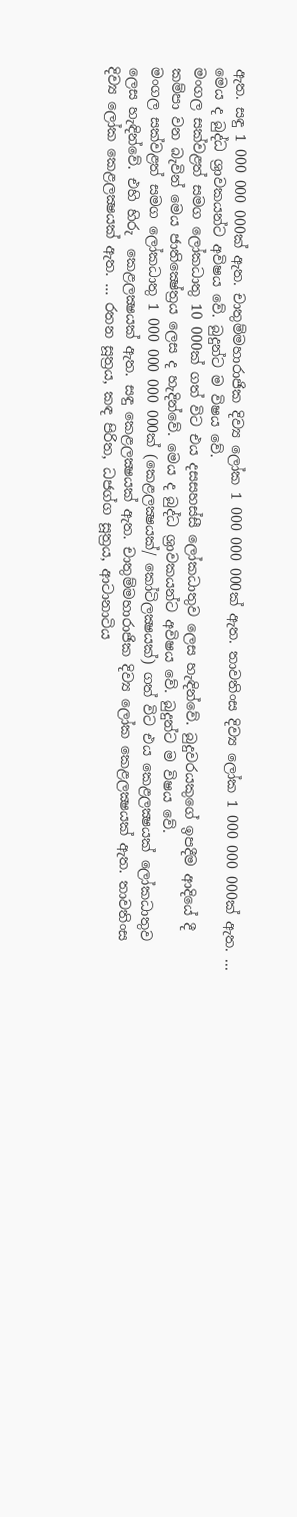ඇත. සඳු 1 000 000 000ක් ඇත. චාතුම්මහාරාජික දිව්‍ය ලෝක 1 000 000 000ක් ඇත. තාවතිංස දිව්‍ය ලෝක 1 000 000 000ක් ඇත. ... මෙය ද බුද්ධ ශ්‍රාවකයන්ට අවිෂය වේ. බුදුන්ට ම විෂය වේ.
මංගල සක්වළත් සමග ලෝකධාතු 10 000ක් ගත් විට එය දසසහස්සී ලෝකධාතුව ලෙස හැඳින්වේ. බුදුවරයකුගේ ඉපදීම ආදියේ දී කම්පා වන බැවින් මෙය ජාතික්‍ෂේත්‍රය ලෙස ද හැදින්වේ. මෙය ද බුද්ධ ශ්‍රාවකයන්ට අවිෂය වේ. බුදුන්ට ම විෂය වේ.
මංගල සක්වළත් සමග ලෝකධාතු 1 000 000 000 000ක් (කෙළලක්‍ෂයක්/ කෝටිලක්‍ෂයක්) ගත් විට එය කෙළලක්‍ෂයක් ලෝකධාතුව ලෙස හැඳින්වේ. එහි හිරු  කෙළලක්‍ෂයක් ඇත. සඳු කෙළලක්‍ෂයක් ඇත. චාතුම්මහාරාජික දිව්‍ය ලෝක කෙළලක්‍ෂයක් ඇත. තාවතිංස දිව්‍ය ලෝක කෙළලක්‍ෂයක් ඇත. ... රතන සූත්‍රය, කඳ පිරිත, ධජග්ග සූත්‍රය, ආටානාටිය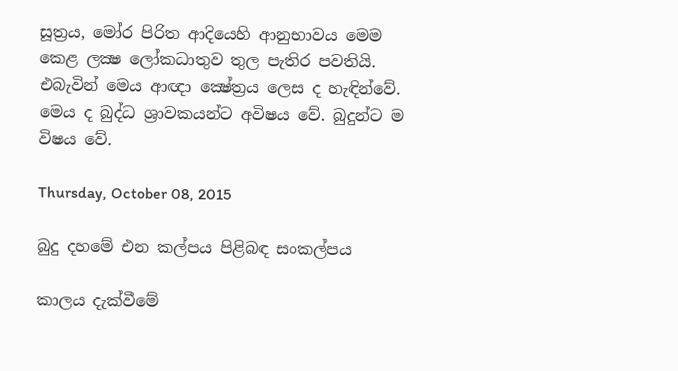සූත්‍රය, මෝර පිරිත ආදියෙහි ආනුභාවය මෙම කෙළ ලක්‍ෂ ලෝකධාතුව තුල පැතිර පවතියි. එබැවින් මෙය ආඥා ක්‍ෂේත්‍රය ලෙස ද හැඳින්වේ. මෙය ද බුද්ධ ශ්‍රාවකයන්ට අවිෂය වේ. බුදුන්ට ම විෂය වේ.

Thursday, October 08, 2015

බුදු දහමේ එන කල්පය පිළිබඳ සංකල්පය

කාලය දැක්වීමේ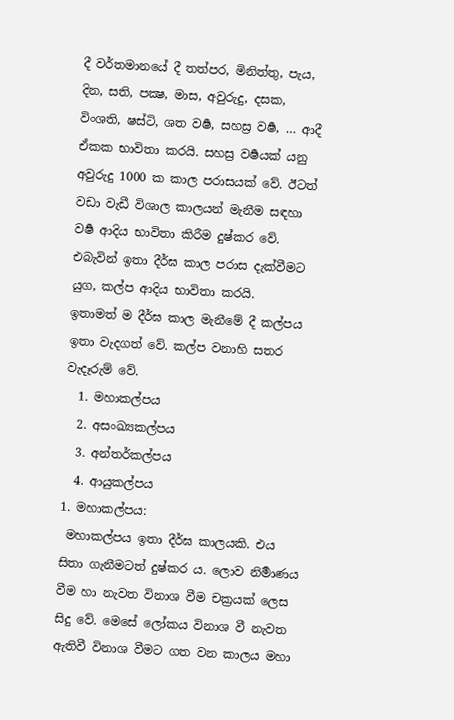දී වර්තමානයේ දී තත්පර, මිනිත්තු, පැය, දින, සති, පක්‍ෂ, මාස, අවුරුදු, දසක, විංශති, ෂස්ටි, ශත වර්‍ෂ, සහස්‍ර වර්‍ෂ, … ආදී ඒකක භාවිතා කරයි. සහස්‍ර වර්‍ෂයක් යනු අවුරුදු 1000 ක කාල පරාසයක් වේ. ඊටත් වඩා වැඩී විශාල කාලයන් මැනීම සඳහා වර්‍ෂ ආදිය භාවිතා කිරීම දුෂ්කර වේ. එබැවින් ඉතා දීර්ඝ කාල පරාස දැක්වීමට යුග, කල්ප ආදිය භාවිතා කරයි.
ඉතාමත් ම දීර්ඝ කාල මැනීමේ දී කල්පය ඉතා වැදගත් වේ. කල්ප වනාහි සතර වැදෑරුම්‌ වේ.
  1. මහාකල්පය
  2. අසංඛ්‍යකල්පය
  3. අන්තර්කල්පය
  4. ආයුකල්පය
1. මහාකල්පය:
 මහාකල්පය ඉතා දීර්ඝ කාලයකි. එය සිතා ගැනීමටත් දුෂ්කර ය. ලොව නිර්‍මාණය වීම හා නැවත විනාශ වීම චක්‍රයක් ලෙස සිදු වේ. මෙසේ ලෝකය විනාශ වී නැවත ඇතිවී විනාශ වීමට ගත වන කාලය මහා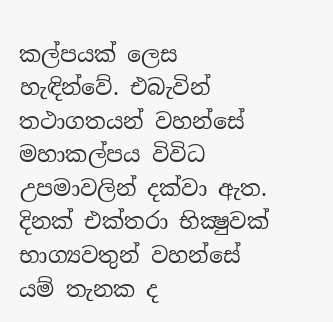කල්පයක් ලෙස හැඳින්වේ. එබැවින් තථාගතයන් වහන්සේ මහාකල්පය විවිධ උපමාවලින් දක්වා ඇත. දිනක් එක්තරා භික්‍ෂුවක් භාග්‍යවතුන් වහන්සේ යම් තැනක ද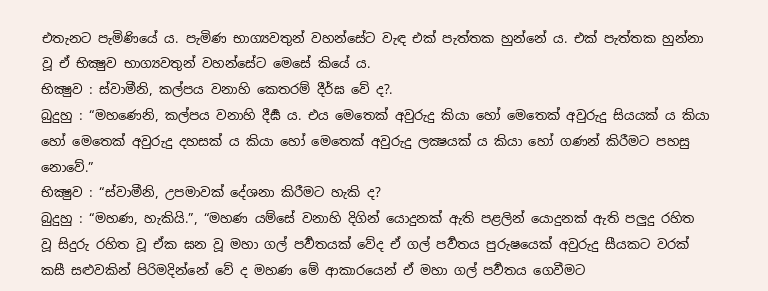එතැනට පැමිණියේ ය. පැමිණ භාග්‍යවතුන් වහන්සේට වැඳ එක් පැත්තක හුන්නේ ය. එක් පැත්තක හුන්නා වූ ඒ භික්‍ෂුව භාග්‍යවතුන් වහන්සේට මෙසේ කියේ ය.
භික්‍ෂුව : ස්වාමීනි, කල්පය වනාහි කෙතරම් දීර්ඝ වේ ද?.
බුදුහු : “මහණෙනි, කල්පය වනාහි දීර්‍ඝ ය. එය මෙතෙක්‌ අවුරුදු කියා හෝ මෙතෙක්‌ අවුරුදු සියයක් ය කියා හෝ මෙතෙක්‌ අවුරුදු දහසක් ය කියා හෝ මෙතෙක්‌ අවුරුදු ලක්‍ෂයක් ය කියා හෝ ගණන්‌ කිරීමට පහසු නොවේ.”
භික්‍ෂුව : “ස්වාමීනි, උපමාවක්‌ දේශනා කිරීමට හැකි ද?
බුදුහු : “මහණ, හැකියි.”, “මහණ යම්සේ වනාහි දිගින්‌ යොදුනක්‌ ඇති පළලින්‌ යොදුනක්‌ ඇති පලුදු රහිත වූ සිදුරු රහිත වූ ඒක ඝන වූ මහා ගල්‌ පර්‍වතයක්‌ වේද ඒ ගල්‌ පර්‍වතය පුරුෂයෙක්‌ අවුරුදු සීයකට වරක්‌ කසී සළුවකින්‌ පිරිමදින්නේ වේ ද මහණ මේ ආකාරයෙන්‌ ඒ මහා ගල්‌ පර්‍වතය ගෙවීමට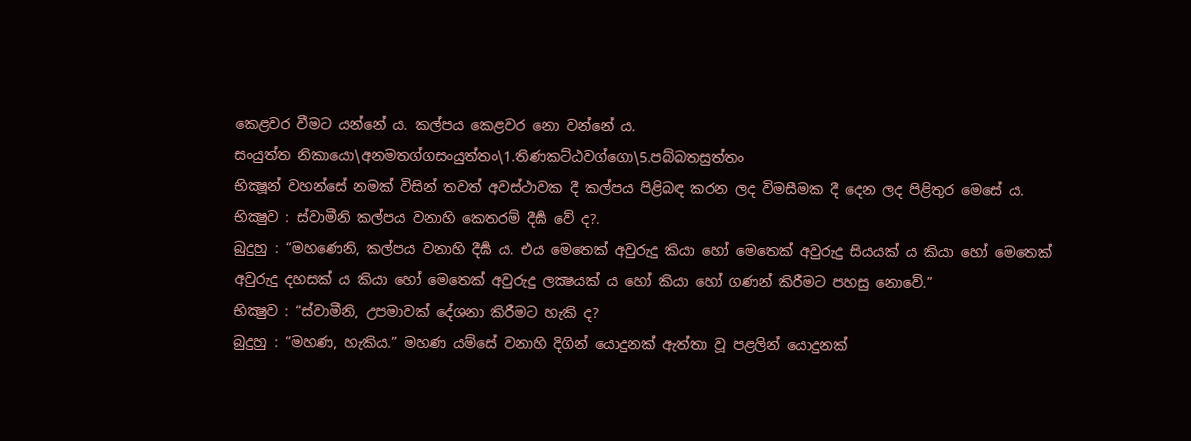කෙළවර වීමට යන්නේ ය. කල්පය කෙළවර නො වන්නේ ය.
සංයුත්ත නිකායො\අනමතග්ගසංයුත්තං\1.තිණකට්ඨවග්ගො\5.පබ්බතසුත්තං
භික්‍ෂූන් වහන්සේ නමක් විසින් තවත් අවස්ථාවක දී කල්පය පිළිබඳ කරන ලද විමසීමක දී දෙන ලද පිළිතුර මෙසේ ය.
භික්‍ෂුව : ස්වාමීනි කල්පය වනාහි කෙතරම් දීර්‍ඝ වේ ද?.
බුදුහු : “මහණෙනි, කල්පය වනාහි දීර්‍ඝ ය. එය මෙතෙක්‌ අවුරුදු කියා හෝ මෙතෙක්‌ අවුරුදු සියයක් ය කියා හෝ මෙතෙක්‌ අවුරුදු දහසක් ය කියා හෝ මෙතෙක්‌ අවුරුදු ලක්‍ෂයක් ය හෝ කියා හෝ ගණන්‌ කිරීමට පහසු නොවේ.”
භික්‍ෂුව : “ස්වාමීනි, උපමාවක්‌ දේශනා කිරීමට හැකි ද?
බුදුහු : “මහණ, හැකිය.” මහණ යම්සේ වනාහි දිගින් යොදුනක් ඇත්තා වූ පළලින් යොදුනක්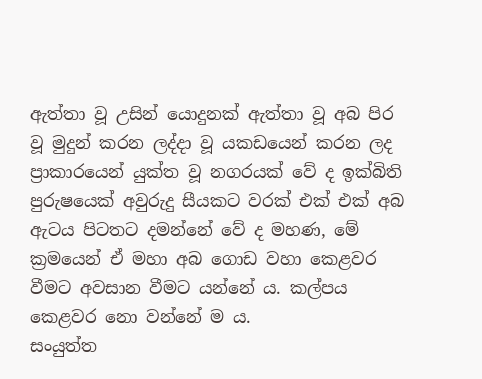ඇත්තා වූ උසින් යොදුනක් ඇත්තා වූ අබ පිර වූ මුදුන් කරන ලද්දා වූ යකඩයෙන් කරන ලද ප්‍රාකාරයෙන් යුක්ත වූ නගරයක් වේ ද ඉක්බිති පුරුෂයෙක් අවුරුදු සීයකට වරක් එක් එක් අබ ඇටය පිටතට දමන්නේ වේ ද මහණ, මේ ක්‍රමයෙන් ඒ මහා අබ ගොඩ වහා කෙළවර වීමට අවසාන වීමට යන්නේ ය. කල්පය කෙළවර නො වන්නේ ම ය.
සංයුත්ත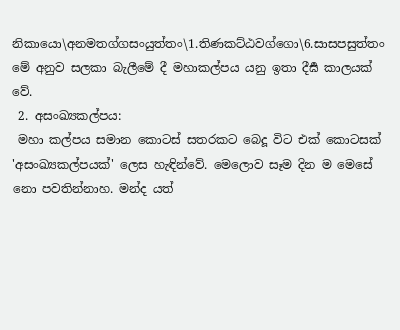නිකායො\අනමතග්ගසංයුත්තං\1.තිණකට්ඨවග්ගො\6.සාසපසුත්තං
මේ අනුව සලකා බැලීමේ දී මහාකල්පය යනු ඉතා දීර්‍ඝ කාලයක් වේ.
 2. අසංඛ්‍යකල්පය:
 මහා කල්පය සමාන කොටස් සතරකට බෙදූ විට එක් කොටසක් 'අසංඛ්‍යකල්පයක්' ලෙස හැඳින්වේ. මෙලොව සෑම දින ම මෙසේ නො පවතින්නාහ. මන්ද යත්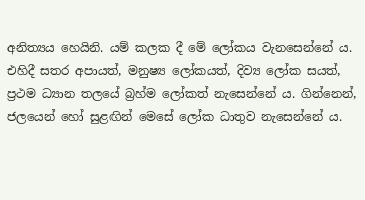අනිත්‍යය හෙයිනි. යම් කලක දී මේ ලෝකය වැනසෙන්නේ ය. එහිදී සතර අපායත්, මනුෂ්‍ය ලෝකයත්, දිව්‍ය ලෝක සයත්, ප්‍රථම ධ්‍යාන තලයේ බ්‍රහ්ම ලෝකත් නැසෙන්නේ ය. ගින්නෙන්, ජලයෙන් හෝ සුළඟින් මෙසේ ලෝක ධාතුව නැසෙන්නේ ය.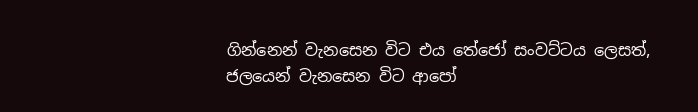ගින්නෙන් වැනසෙන විට එය තේජෝ සංවට්ටය ලෙසත්, ජලයෙන් වැනසෙන විට ආපෝ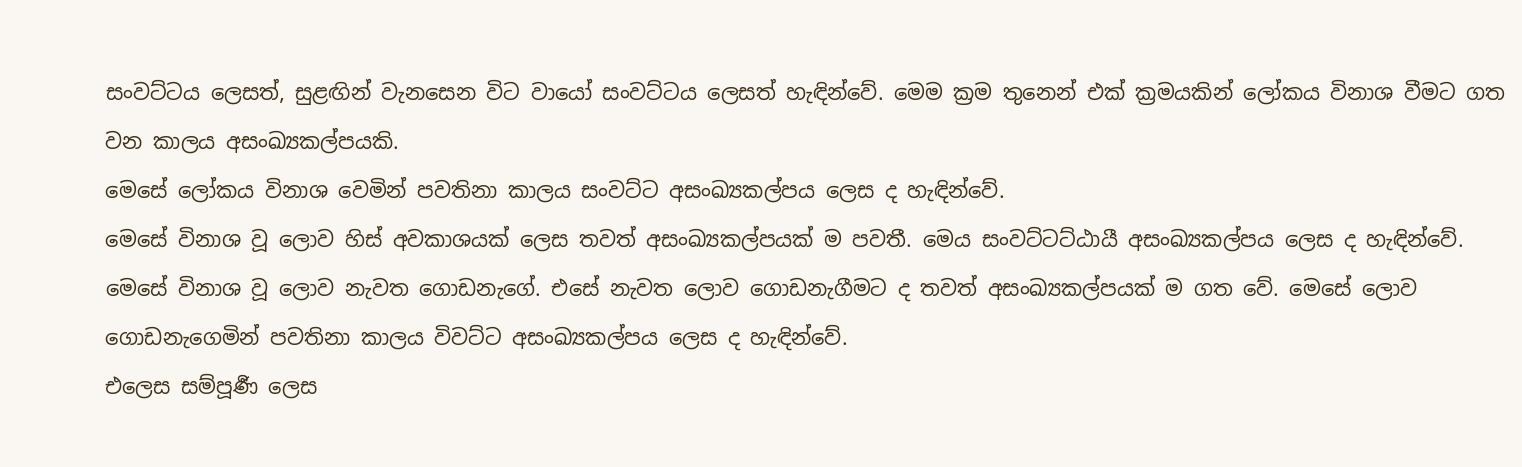සංවට්ටය ලෙසත්, සුළඟින් වැනසෙන විට වායෝ සංවට්ටය ලෙසත් හැඳින්වේ. මෙම ක්‍රම තුනෙන් එක් ක්‍රමයකින් ලෝකය විනාශ වීමට ගත වන කාලය අසංඛ්‍යකල්පයකි.
මෙසේ ලෝකය විනාශ වෙමින් පවතිනා කාලය සංවට්ට අසංඛ්‍යකල්පය ලෙස ද හැඳින්වේ.
මෙසේ විනාශ වූ ලොව හිස් අවකාශයක් ලෙස තවත් අසංඛ්‍යකල්පයක් ම පවතී. මෙය සංවට්ටට්ඨායී අසංඛ්‍යකල්පය ලෙස ද හැඳින්වේ.
මෙසේ විනාශ වූ ලොව නැවත ගොඩනැගේ. එසේ නැවත ලොව ගොඩනැගීමට ද තවත් අසංඛ්‍යකල්පයක් ම ගත වේ. මෙසේ ලොව ගොඩනැගෙමින් පවතිනා කාලය විවට්ට අසංඛ්‍යකල්පය ලෙස ද හැඳින්වේ.
එලෙස සම්පූර්‍ණ ලෙස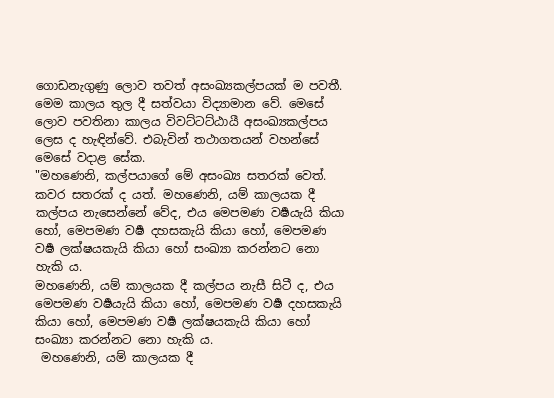ගොඩනැගුණු ලොව තවත් අසංඛ්‍යකල්පයක් ම පවතී. මෙම කාලය තුල දී සත්වයා විද්‍යාමාන වේ. මෙසේ ලොව පවතිනා කාලය විවට්ටට්ඨායී අසංඛ්‍යකල්පය ලෙස ද හැඳින්වේ. එබැවින් තථාගතයන් වහන්සේ මෙසේ වදාළ සේක.
"මහණෙනි, කල්පයාගේ මේ අසංඛ්‍ය සතරක් වෙත්. කවර සතරක් ද යත්. මහණෙනි, යම් කාලයක දී කල්පය නැසෙන්නේ වේද, එය මෙපමණ වර්‍ෂයැයි කියා හෝ, මෙපමණ වර්‍ෂ දහසකැයි කියා හෝ, මෙපමණ වර්‍ෂ ලක්ෂයකැයි කියා හෝ සංඛ්‍යා කරන්නට නො හැකි ය.
මහණෙනි, යම් කාලයක දී කල්පය නැසී සිටී ද, එය මෙපමණ වර්‍ෂයැයි කියා හෝ, මෙපමණ වර්‍ෂ දහසකැයි කියා හෝ, මෙපමණ වර්‍ෂ ලක්ෂයකැයි කියා හෝ සංඛ්‍යා කරන්නට නො හැකි ය.
 මහණෙනි, යම් කාලයක දී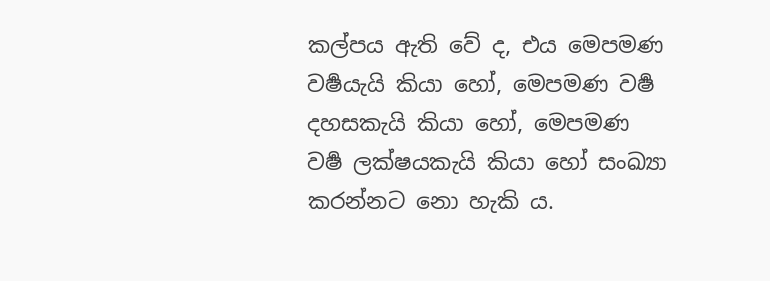කල්පය ඇති වේ ද, එය මෙපමණ වර්‍ෂයැයි කියා හෝ, මෙපමණ වර්‍ෂ දහසකැයි කියා හෝ, මෙපමණ වර්‍ෂ ලක්ෂයකැයි කියා හෝ සංඛ්‍යා කරන්නට නො හැකි ය.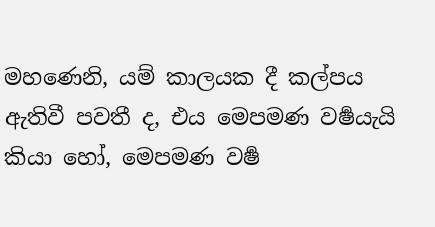මහණෙනි, යම් කාලයක දී කල්පය ඇතිවී පවතී ද, එය මෙපමණ වර්‍ෂයැයි කියා හෝ, මෙපමණ වර්‍ෂ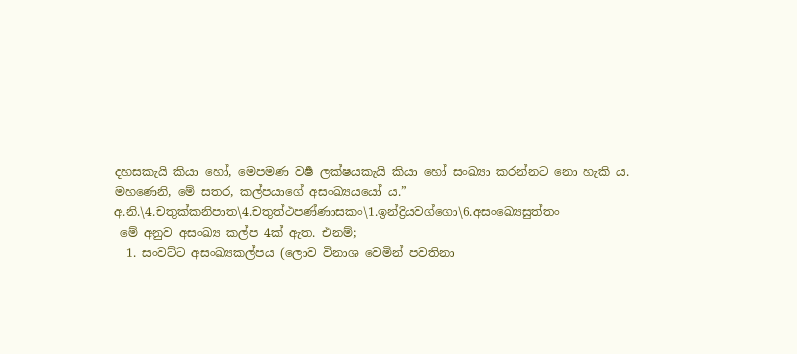දහසකැයි කියා හෝ, මෙපමණ වර්‍ෂ ලක්ෂයකැයි කියා හෝ සංඛ්‍යා කරන්නට නො හැකි ය.
මහණෙනි, මේ සතර, කල්පයාගේ අසංඛ්‍යයයෝ ය.”
අ.නි.\4.චතුක්කනිපාත\4.චතුත්ථපණ්ණාසකං\1.ඉන්ද්‍රියවග්ගො\6.අසංඛ්‍යෙසුත්තං
 මේ අනුව අසංඛ්‍ය කල්ප 4ක් ඇත. එනම්;
  1. සංවට්ට අසංඛ්‍යකල්පය (ලොව විනාශ වෙමින් පවතිනා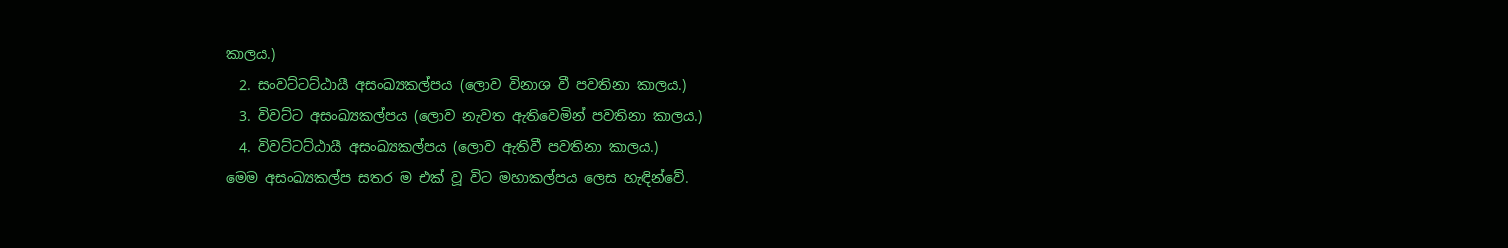කාලය.)
  2. සංවට්ටට්ඨායී අසංඛ්‍යකල්පය (ලොව විනාශ වී පවතිනා කාලය.)
  3. විවට්ට අසංඛ්‍යකල්පය (ලොව නැවත ඇතිවෙමින් පවතිනා කාලය.)
  4. විවට්ටට්ඨායී අසංඛ්‍යකල්පය (ලොව ඇතිවී පවතිනා කාලය.)
මෙම අසංඛ්‍යකල්ප සතර ම එක් වූ විට මහාකල්පය ලෙස හැඳින්වේ.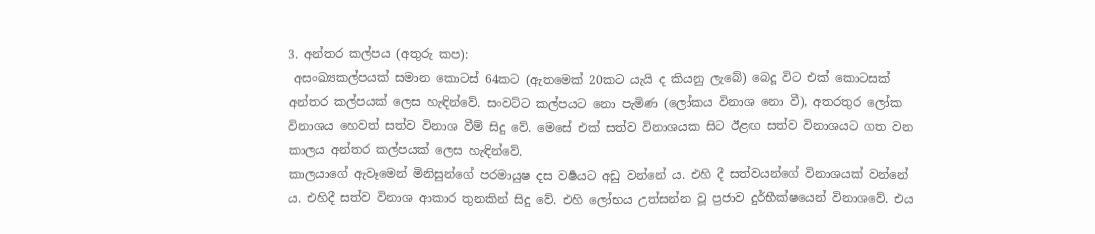3. අන්තර කල්පය (අතුරු කප):
 අසංඛ්‍යකල්පයක් සමාන කොටස් 64කට (ඇතමෙක් 20කට යැයි ද කියනු ලැබේ) බෙදූ විට එක් කොටසක් අන්තර කල්පයක් ලෙස හැඳින්වේ. සංවට්ට කල්පයට නො පැමිණ (ලෝකය විනාශ නො වී), අතරතුර ලෝක විනාශය හෙවත් සත්ව විනාශ වීම් සිදු වේ. මෙසේ එක් සත්ව විනාශයක සිට ඊළඟ සත්ව විනාශයට ගත වන කාලය අන්තර කල්පයක් ලෙස හැඳින්වේ.
කාලයාගේ ඇවෑමෙන් මිනිසුන්ගේ පරමායුෂ දස වර්‍ෂයට අඩු වන්නේ ය. එහි දී සත්වයන්ගේ විනාශයක් වන්නේ ය. එහිදී සත්ව විනාශ ආකාර තුනකින් සිදු වේ. එහි ලෝභය උත්සන්න වූ ප්‍රජාව දුර්භීක්ෂයෙන් විනාශවේ. එය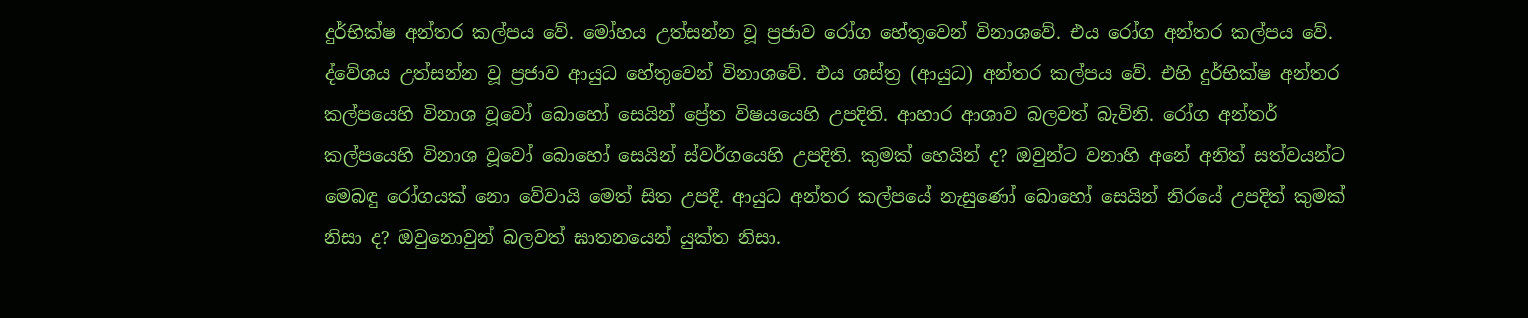දුර්භික්ෂ අන්තර කල්පය වේ. මෝහය උත්සන්න වූ ප්‍රජාව රෝග හේතුවෙන් විනාශවේ. එය රෝග අන්තර කල්පය වේ. ද්වේශය උත්සන්න වූ ප්‍රජාව ආයුධ හේතුවෙන් විනාශවේ. එය ශස්ත්‍ර (ආයුධ) අන්තර කල්පය වේ. එහි දුර්භික්ෂ අන්තර කල්පයෙහි විනාශ වූවෝ බොහෝ සෙයින් ප්‍රේත විෂයයෙහි උපදිති. ආහාර ආශාව බලවත් බැවිනි. රෝග අන්තර් කල්පයෙහි විනාශ වූවෝ බොහෝ සෙයින් ස්වර්ගයෙහි උපදිති. කුමක් හෙයින් ද? ඔවුන්ට වනාහි අනේ අනිත් සත්වයන්ට මෙබඳු රෝගයක් නො වේවායි මෙත් සිත උපදී. ආයුධ අන්තර කල්පයේ නැසුණෝ බොහෝ සෙයින් නිරයේ උපදිත් කුමක් නිසා ද? ඔවුනොවුන් බලවත් ඝාතනයෙන් යුක්ත නිසා.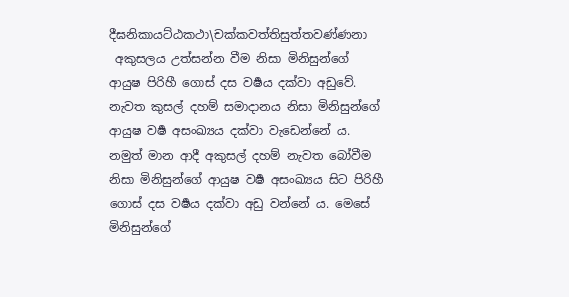දීඝනිකායට්ඨකථා\චක්කවත්තිසුත්තවණ්ණනා
 අකුසලය උත්සන්න වීම නිසා මිනිසුන්ගේ ආයුෂ පිරිහී ගොස් දස වර්‍ෂය දක්වා අඩුවේ. නැවත කුසල් දහම් සමාදානය නිසා මිනිසුන්ගේ ආයුෂ වර්‍ෂ අසංඛ්‍යය දක්වා වැඩෙන්නේ ය. නමුත් මාන ආදී අකුසල් දහම් නැවත බෝවීම නිසා මිනිසුන්ගේ ආයුෂ වර්‍ෂ අසංඛ්‍යය සිට පිරිහී ගොස් දස වර්‍ෂය දක්වා අඩු වන්නේ ය. මෙසේ මිනිසුන්ගේ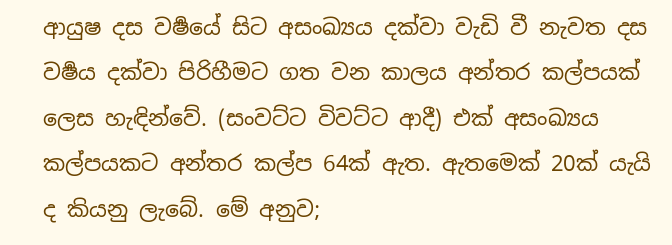ආයුෂ දස වර්‍ෂයේ සිට අසංඛ්‍යය දක්වා වැඩි වී නැවත දස වර්‍ෂය දක්වා පිරිහීමට ගත වන කාලය අන්තර කල්පයක් ලෙස හැඳින්වේ. (සංවට්ට විවට්ට ආදී) එක් අසංඛ්‍යය කල්පයකට අන්තර කල්ප 64ක් ඇත. ඇතමෙක් 20ක් යැයි ද කියනු ලැබේ. මේ අනුව;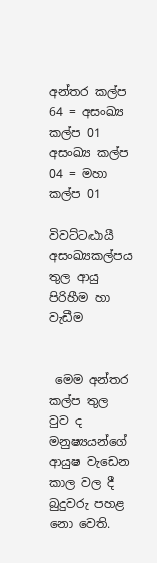අන්තර කල්ප 64 = අසංඛ්‍ය කල්ප 01
අසංඛ්‍ය කල්ප 04 = මහා කල්ප 01

විවට්ටට්‍ඨායී අසංඛ්‍යකල්පය තුල ආයු පිරිහීම හා වැඩීම


 මෙම අන්තර කල්ප තුල වුව ද මනුෂ්‍යයන්ගේ ආයුෂ වැඩෙන කාල වල දී බුදුවරු පහළ නො වෙති.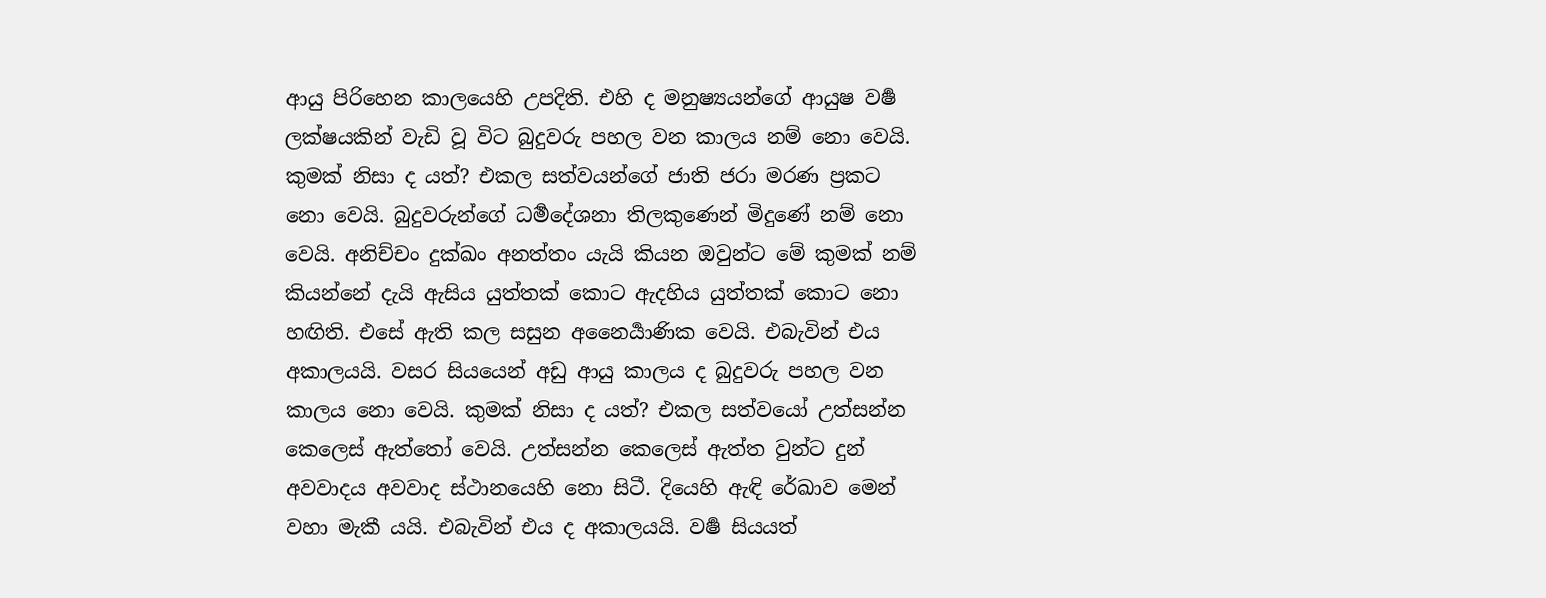ආයු පිරිහෙන කාලයෙහි උපදිති. එහි ද මනුෂ්‍යයන්ගේ ආයුෂ වර්‍ෂ ලක්ෂයකින් වැඩි වූ විට බුදුවරු පහල වන කාලය නම් නො වෙයි. කුමක් නිසා ද යත්? එකල සත්වයන්ගේ ජාති ජරා මරණ ප්‍රකට නො වෙයි. බුදුවරුන්ගේ ධර්‍මදේශනා තිලකුණෙන් මිදුණේ නම් නො වෙයි. අනිච්චං දුක්ඛං අනත්තං යැයි කියන ඔවුන්ට මේ කුමක් නම් කියන්නේ දැයි ඇසිය යුත්තක් කොට ඇදහිය යුත්තක් කොට නො හඟිති. එසේ ඇති කල සසුන අනෛර්‍යාණික වෙයි. එබැවින් එය අකාලයයි. වසර සියයෙන් අඩු ආයු කාලය ද බුදුවරු පහල වන කාලය නො වෙයි. කුමක් නිසා ද යත්? එකල සත්වයෝ උත්සන්න කෙලෙස් ඇත්තෝ වෙයි. උත්සන්න කෙලෙස් ඇත්ත වුන්ට දුන් අවවාදය අවවාද ස්ථානයෙහි නො සිටී. දියෙහි ඇඳි රේඛාව මෙන් වහා මැකී යයි. එබැවින් එය ද අකාලයයි. වර්‍ෂ සියයත්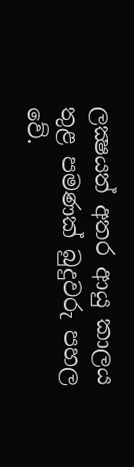ලක්‍ෂයත් අතර ආයු කාලය තුළ පමණක් බුදුවරු පහල වේ.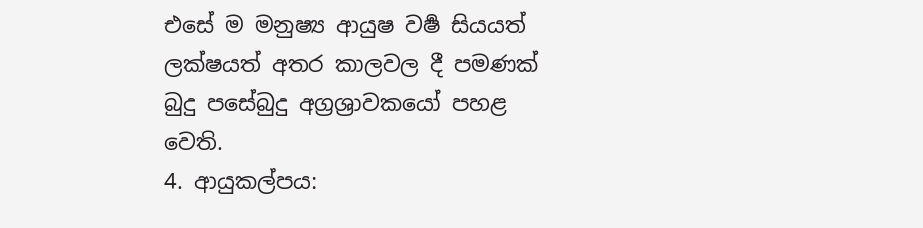එසේ ම මනුෂ්‍ය ආයුෂ වර්‍ෂ සියයත් ලක්ෂයත් අතර කාලවල දී පමණක් බුදු පසේබුදු අග්‍රශ්‍රාවකයෝ පහළ වෙති.
4. ආයුකල්පය: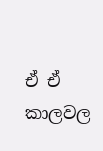ඒ ඒ කාලවල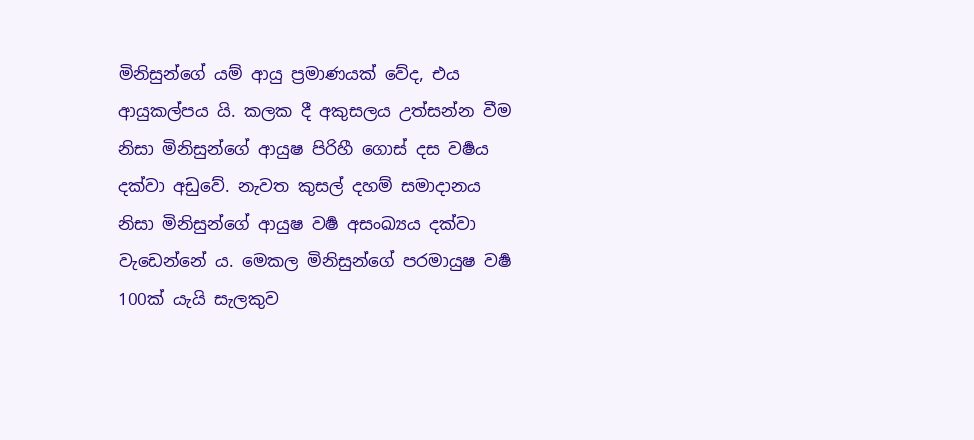මිනිසුන්ගේ යම් ආයු ප්‍රමාණයක් වේද, එය ආයුකල්පය යි. කලක දී අකුසලය උත්සන්න වීම නිසා මිනිසුන්ගේ ආයුෂ පිරිහී ගොස් දස වර්‍ෂය දක්වා අඩුවේ. නැවත කුසල් දහම් සමාදානය නිසා මිනිසුන්ගේ ආයුෂ වර්‍ෂ අසංඛ්‍යය දක්වා වැඩෙන්නේ ය. මෙකල මිනිසුන්ගේ පරමායුෂ වර්‍ෂ 100ක් යැයි සැලකුව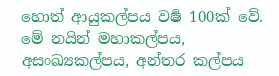හොත් ආයුකල්පය වර්‍ෂ 100ක් වේ.
මේ නයින් මහාකල්පය, අසංඛ්‍යකල්පය, අන්තර කල්පය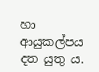හා ආයුකල්පය දත යුතු ය.